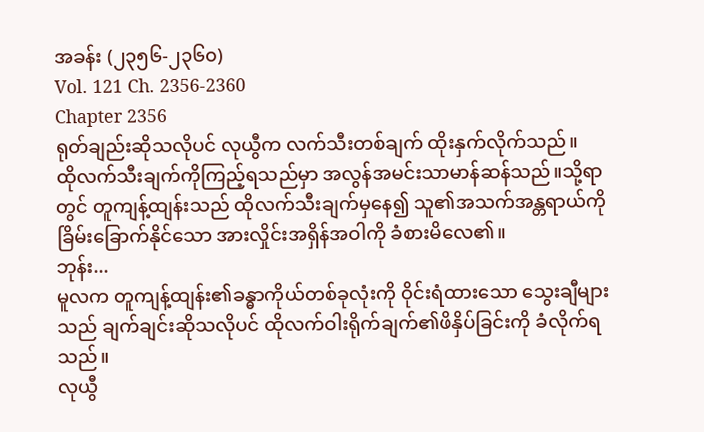အခန်း (၂၃၅၆-၂၃၆၀)
Vol. 121 Ch. 2356-2360
Chapter 2356
ရုတ်ချည်းဆိုသလိုပင် လုယွီက လက်သီးတစ်ချက် ထိုးနှက်လိုက်သည်။
ထိုလက်သီးချက်ကိုကြည့်ရသည်မှာ အလွန်အမင်းသာမာန်ဆန်သည်။သို့ရာတွင် တူကျန့်ထျန်းသည် ထိုလက်သီးချက်မှနေ၍ သူ၏အသက်အန္တရာယ်ကိုခြိမ်းခြောက်နိုင်သော အားလှိုင်းအရှိန်အဝါကို ခံစားမိလေ၏။
ဘုန်း...
မူလက တူကျန့်ထျန်း၏ခန္ဓာကိုယ်တစ်ခုလုံးကို ဝိုင်းရံထားသော သွေးချီများသည် ချက်ချင်းဆိုသလိုပင် ထိုလက်ဝါးရိုက်ချက်၏ဖိနှိပ်ခြင်းကို ခံလိုက်ရသည်။
လုယွီ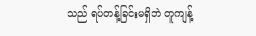သည် ရပ်တန့်ခြင်းမရှိဘဲ တူကျန့်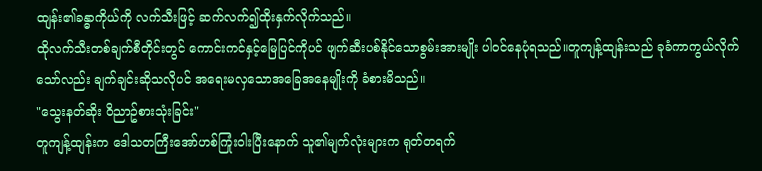ထျန်း၏ခန္ဓာကိုယ်ကို လက်သီးဖြင့် ဆက်လက်၍ထိုးနှက်လိုက်သည်။
ထိုလက်သီးတစ်ချက်စီတိုင်းတွင် ကောင်းကင်နှင့်မြေပြင်ကိုပင် ဖျက်ဆီးပစ်နိုင်သောစွမ်းအားမျိုး ပါဝင်နေပုံရသည်။တူကျန့်ထျန်းသည် ခုခံကာကွယ်လိုက်သော်လည်း ချက်ချင်းဆိုသလိုပင် အရေးမလှသောအခြေအနေမျိုးကို ခံစားမိသည်။
"သွေးနတ်ဆိုး ဝိညာဥ်စားသုံးခြင်း"
တူကျန့်ထျန်းက ဒေါသတကြီးအော်ဟစ်ကြုံးဝါးပြီးနောက် သူ၏မျက်လုံးများက ရုတ်တရက်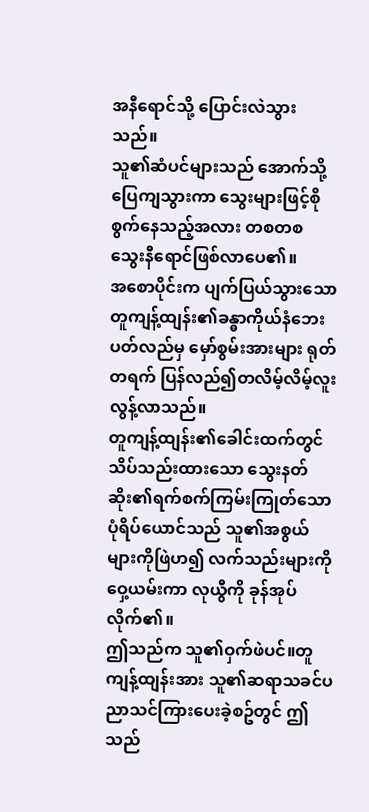အနီရောင်သို့ ပြောင်းလဲသွားသည်။
သူ၏ဆံပင်များသည် အောက်သို့ပြေကျသွားကာ သွေးများဖြင့်စိုစွက်နေသည့်အလား တစတစ သွေးနီရောင်ဖြစ်လာပေ၏။
အစောပိုင်းက ပျက်ပြယ်သွားသော တူကျန့်ထျန်း၏ခန္ဓာကိုယ်နံဘေးပတ်လည်မှ မှော်စွမ်းအားများ ရုတ်တရက် ပြန်လည်၍တလိမ့်လိမ့်လူးလွန့်လာသည်။
တူကျန့်ထျန်း၏ခေါင်းထက်တွင် သိပ်သည်းထားသော သွေးနတ်ဆိုး၏ရက်စက်ကြမ်းကြုတ်သောပုံရိပ်ယောင်သည် သူ၏အစွယ်များကိုဖြဲဟ၍ လက်သည်းများကိုဝှေ့ယမ်းကာ လုယွီကို ခုန်အုပ်လိုက်၏။
ဤသည်က သူ၏ဝှက်ဖဲပင်။တူကျန့်ထျန်းအား သူ၏ဆရာသခင်ပညာသင်ကြားပေးခဲ့စဥ်တွင် ဤသည်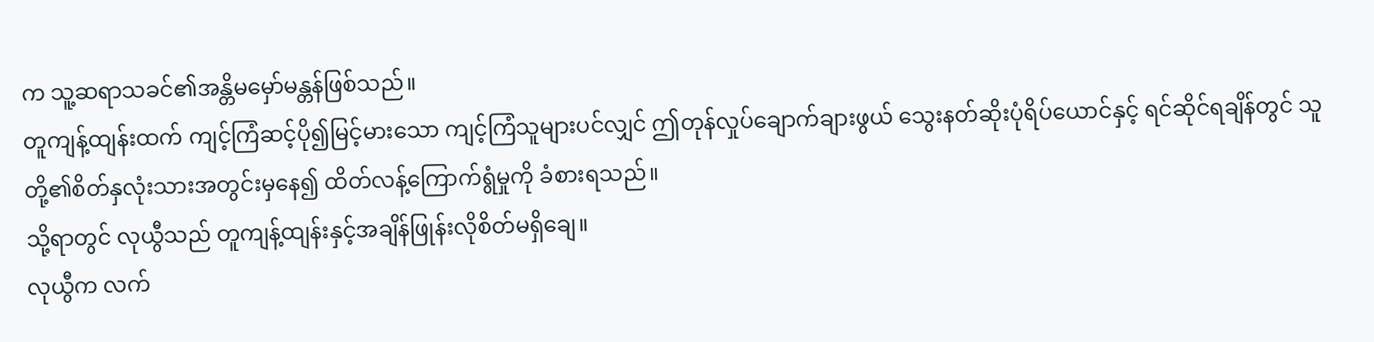က သူ့ဆရာသခင်၏အန္တိမမှော်မန္တန်ဖြစ်သည်။
တူကျန့်ထျန်းထက် ကျင့်ကြံဆင့်ပို၍မြင့်မားသော ကျင့်ကြံသူများပင်လျှင် ဤတုန်လှုပ်ချောက်ချားဖွယ် သွေးနတ်ဆိုးပုံရိပ်ယောင်နှင့် ရင်ဆိုင်ရချိန်တွင် သူတို့၏စိတ်နှလုံးသားအတွင်းမှနေ၍ ထိတ်လန့်ကြောက်ရွံမှုကို ခံစားရသည်။
သို့ရာတွင် လုယွီသည် တူကျန့်ထျန်းနှင့်အချိန်ဖြုန်းလိုစိတ်မရှိချေ။
လုယွီက လက်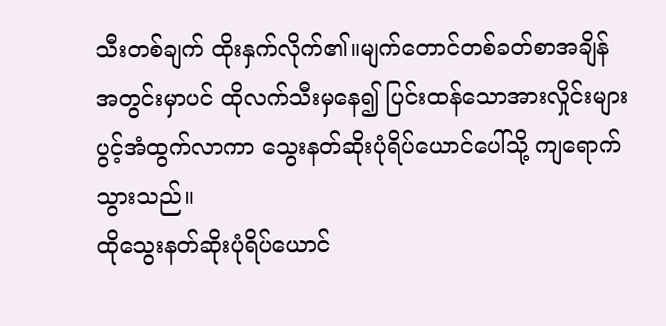သီးတစ်ချက် ထိုးနှက်လိုက်၏။မျက်တောင်တစ်ခတ်စာအချိန်အတွင်းမှာပင် ထိုလက်သီးမှနေ၍ ပြင်းထန်သောအားလှိုင်းများ ပွင့်အံထွက်လာကာ သွေးနတ်ဆိုးပုံရိပ်ယောင်ပေါ်သို့ ကျရောက်သွားသည်။
ထိုသွေးနတ်ဆိုးပုံရိပ်ယောင်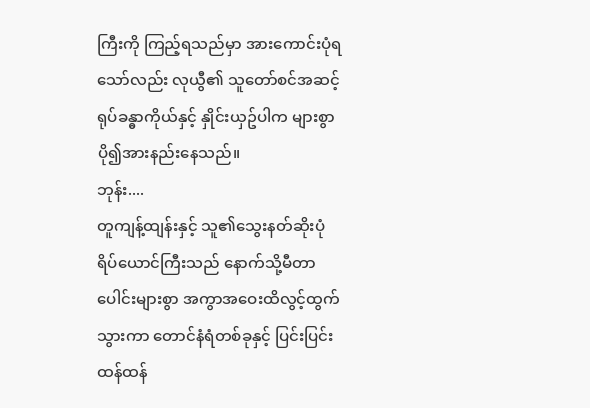ကြီးကို ကြည့်ရသည်မှာ အားကောင်းပုံရသော်လည်း လုယွီ၏ သူတော်စင်အဆင့်ရုပ်ခန္ဓာကိုယ်နှင့် နှိုင်းယှဥ်ပါက များစွာပို၍အားနည်းနေသည်။
ဘုန်း....
တူကျန့်ထျန်းနှင့် သူ၏သွေးနတ်ဆိုးပုံရိပ်ယောင်ကြီးသည် နောက်သို့မီတာပေါင်းများစွာ အကွာအဝေးထိလွင့်ထွက်သွားကာ တောင်နံရံတစ်ခုနှင့် ပြင်းပြင်းထန်ထန်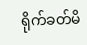ရိုက်ခတ်မိ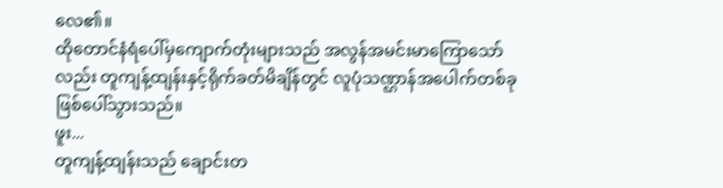လေ၏။
ထိုတောင်နံရံပေါ်မှကျောက်တုံးများသည် အလွန်အမင်းမာကြောသော်လည်း တူကျန့်ထျန်းနှင့်ရိုက်ခတ်မိချိန်တွင် လူပုံသဏ္ဌာန်အပေါက်တစ်ခု ဖြစ်ပေါ်သွားသည်။
ဖူး...
တူကျန့်ထျန်းသည် ချောင်းတ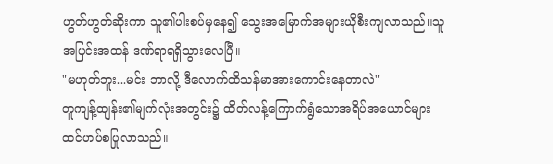ဟွတ်ဟွတ်ဆိုးကာ သူ၏ပါးစပ်မှနေ၍ သွေးအမြောက်အများယိုစီးကျလာသည်။သူ အပြင်းအထန် ဒဏ်ရာရရှိသွားလေပြီ။
"မဟုတ်ဘူး...မင်း ဘာလို့ ဒီလောက်ထိသန်မာအားကောင်းနေတာလဲ"
တူကျန့်ထျန်း၏မျက်လုံးအတွင်း၌ ထိတ်လန့်ကြောက်ရွံသောအရိပ်အယောင်များ ထင်ဟပ်စပြုလာသည်။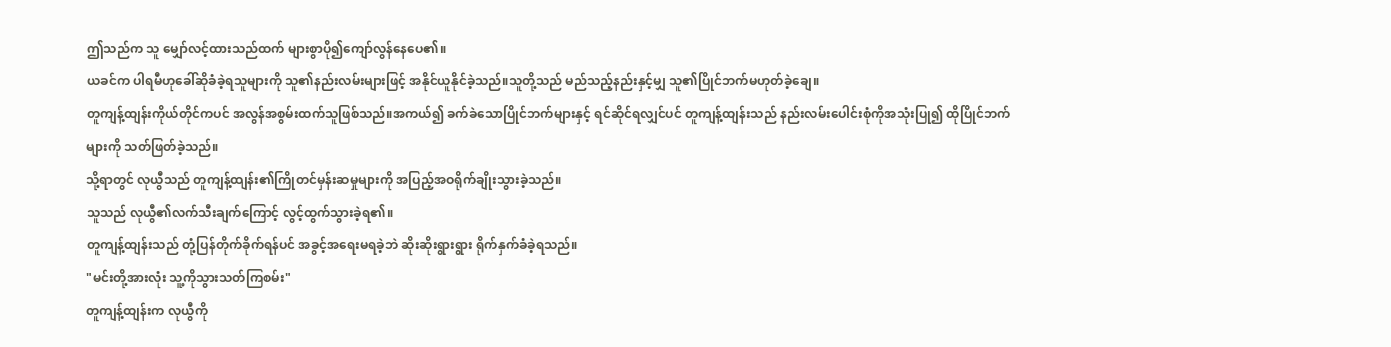ဤသည်က သူ မျှော်လင့်ထားသည်ထက် များစွာပို၍ကျော်လွန်နေပေ၏။
ယခင်က ပါရမီဟုခေါ်ဆိုခံခဲ့ရသူများကို သူ၏နည်းလမ်းများဖြင့် အနိုင်ယူနိုင်ခဲ့သည်။သူတို့သည် မည်သည့်နည်းနှင့်မျှ သူ၏ပြိုင်ဘက်မဟုတ်ခဲ့ချေ။
တူကျန့်ထျန်းကိုယ်တိုင်ကပင် အလွန်အစွမ်းထက်သူဖြစ်သည်။အကယ်၍ ခက်ခဲသောပြိုင်ဘက်များနှင့် ရင်ဆိုင်ရလျှင်ပင် တူကျန့်ထျန်းသည် နည်းလမ်းပေါင်းစုံကိုအသုံးပြု၍ ထိုပြိုင်ဘက်များကို သတ်ဖြတ်ခဲ့သည်။
သို့ရာတွင် လုယွီသည် တူကျန့်ထျန်း၏ကြိုတင်မှန်းဆမှုများကို အပြည့်အဝရိုက်ချိုးသွားခဲ့သည်။
သူသည် လုယွီ၏လက်သီးချက်ကြောင့် လွင့်ထွက်သွားခဲ့ရ၏။
တူကျန့်ထျန်းသည် တုံ့ပြန်တိုက်ခိုက်ရန်ပင် အခွင့်အရေးမရခဲ့ဘဲ ဆိုးဆိုးရွားရွား ရိုက်နှက်ခံခဲ့ရသည်။
"မင်းတို့အားလုံး သူ့ကိုသွားသတ်ကြစမ်း"
တူကျန့်ထျန်းက လုယွီကို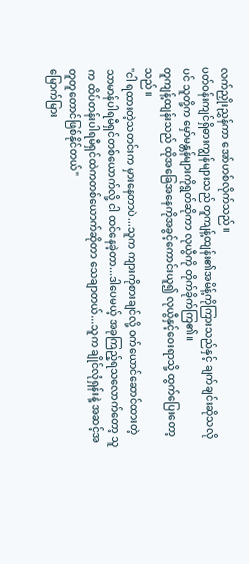လက်ညှိုးညွှန်ကာ အော်ဟစ်လိုက်သည်။
ပတ်ဝန်းကျင်ရှိဓားကျွန်များသည် တူကျန့်ထျန်း၏အမိန့်ကိုကြားသည်နှင့် ချက်ချင်းဆိုသလိုပင် သူတို့က မှော်မန္တန်များကိုရွတ်ဆိုကာ လုယွီကို တိုက်ခိုက်ကြ၏။
တူကျန့်ထျန်းသည် ထိုအခြေအနေကိုအခွင့်ကောင်းယူ၍ လုယွီနှင့်ဝေးရာသို့ ထွက်ပြေးတော့သည်။
"ငါ ရထားတဲ့သတင်းက မှားနေတာပဲ...သူက ကျားကိုစားချင်လို့ ဝက်ယောင်ဆောင်ထားတဲ့ သာမာန်ပါရမီရှင်တစ်ယောက်လို့ ငါ ထင်နေခဲ့တာ...ဒါပေမယ့် အခုကြည့်ရသလောက်တော့ သူက ထိပ်တန်းပါရမီရှင်ထဲကတစ်ယောက်ဆိုတာ သေချာတယ်...သူက ချိုင်လုံရှန်းနဲ့ အဆင့်အတူတူတောင်ဖြစ်နိုင်တယ်"
မြောက်မြား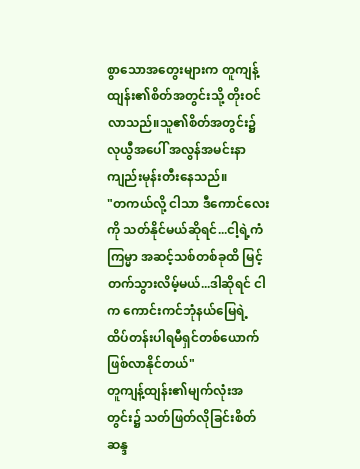စွာသောအတွေးများက တူကျန့်ထျန်း၏စိတ်အတွင်းသို့ တိုးဝင်လာသည်။သူ၏စိတ်အတွင်း၌ လုယွီအပေါ် အလွန်အမင်းနာကျည်းမုန်းတီးနေသည်။
"တကယ်လို့ ငါသာ ဒီကောင်လေးကို သတ်နိုင်မယ်ဆိုရင်...ငါ့ရဲ့ကံကြမ္မာ အဆင့်သစ်တစ်ခုထိ မြင့်တက်သွားလိမ့်မယ်...ဒါဆိုရင် ငါက ကောင်းကင်ဘုံနယ်မြေရဲ့ ထိပ်တန်းပါရမီရှင်တစ်ယောက်ဖြစ်လာနိုင်တယ်"
တူကျန့်ထျန်း၏မျက်လုံးအတွင်း၌ သတ်ဖြတ်လိုခြင်းစိတ်ဆန္ဒ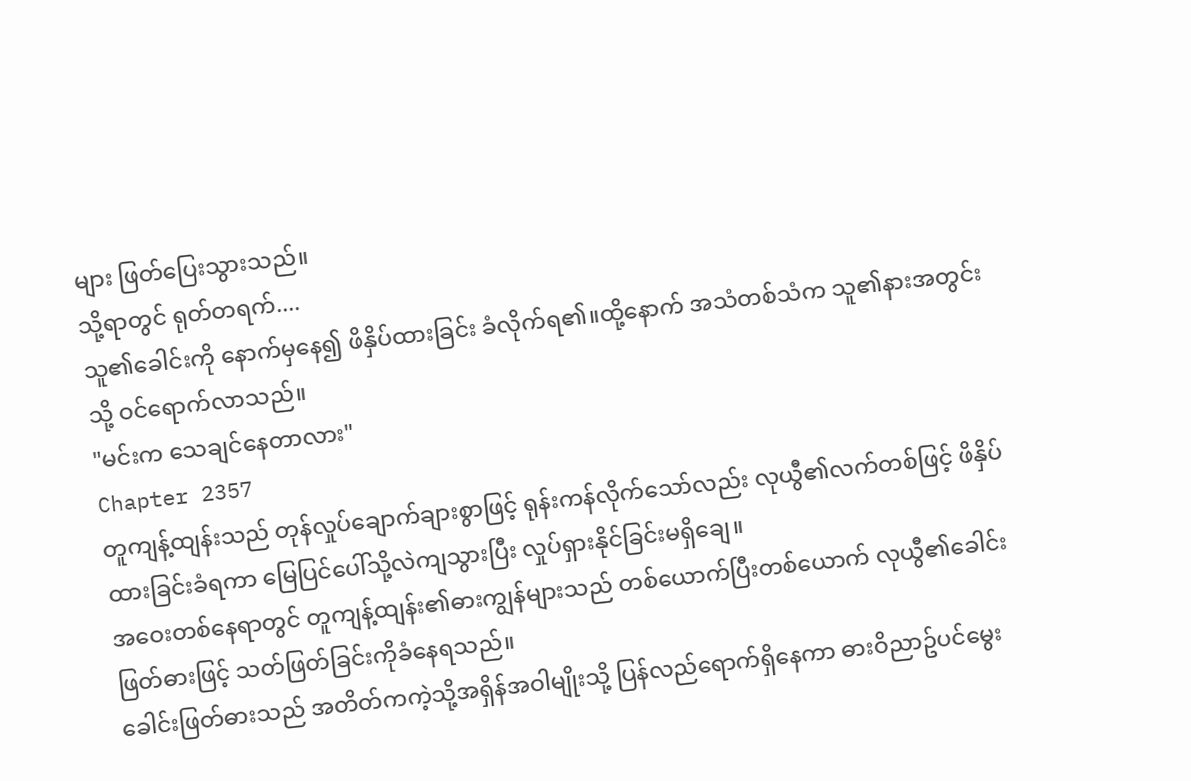များ ဖြတ်ပြေးသွားသည်။
သို့ရာတွင် ရုတ်တရက်....
သူ၏ခေါင်းကို နောက်မှနေ၍ ဖိနှိပ်ထားခြင်း ခံလိုက်ရ၏။ထို့နောက် အသံတစ်သံက သူ၏နားအတွင်းသို့ ဝင်ရောက်လာသည်။
"မင်းက သေချင်နေတာလား"
Chapter 2357
တူကျန့်ထျန်းသည် တုန်လှုပ်ချောက်ချားစွာဖြင့် ရုန်းကန်လိုက်သော်လည်း လုယွီ၏လက်တစ်ဖြင့် ဖိနှိပ်ထားခြင်းခံရကာ မြေပြင်ပေါ်သို့လဲကျသွားပြီး လှုပ်ရှားနိုင်ခြင်းမရှိချေ။
အဝေးတစ်နေရာတွင် တူကျန့်ထျန်း၏ဓားကျွန်များသည် တစ်ယောက်ပြီးတစ်ယောက် လုယွီ၏ခေါင်းဖြတ်ဓားဖြင့် သတ်ဖြတ်ခြင်းကိုခံနေရသည်။
ခေါင်းဖြတ်ဓားသည် အတိတ်ကကဲ့သို့အရှိန်အဝါမျိုးသို့ ပြန်လည်ရောက်ရှိနေကာ ဓားဝိညာဥ်ပင်မွေး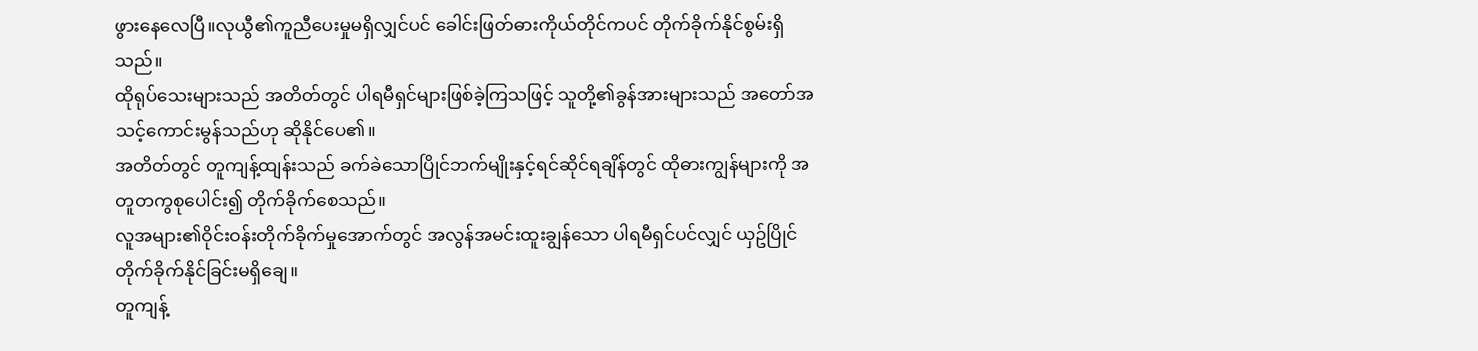ဖွားနေလေပြီ။လုယွီ၏ကူညီပေးမှုမရှိလျှင်ပင် ခေါင်းဖြတ်ဓားကိုယ်တိုင်ကပင် တိုက်ခိုက်နိုင်စွမ်းရှိသည်။
ထိုရုပ်သေးများသည် အတိတ်တွင် ပါရမီရှင်များဖြစ်ခဲ့ကြသဖြင့် သူတို့၏ခွန်အားများသည် အတော်အသင့်ကောင်းမွန်သည်ဟု ဆိုနိုင်ပေ၏။
အတိတ်တွင် တူကျန့်ထျန်းသည် ခက်ခဲသောပြိုင်ဘက်မျိုးနှင့်ရင်ဆိုင်ရချိန်တွင် ထိုဓားကျွန်များကို အတူတကွစုပေါင်း၍ တိုက်ခိုက်စေသည်။
လူအများ၏ဝိုင်းဝန်းတိုက်ခိုက်မှုအောက်တွင် အလွန်အမင်းထူးချွန်သော ပါရမီရှင်ပင်လျှင် ယှဥ်ပြိုင်တိုက်ခိုက်နိုင်ခြင်းမရှိချေ။
တူကျန့်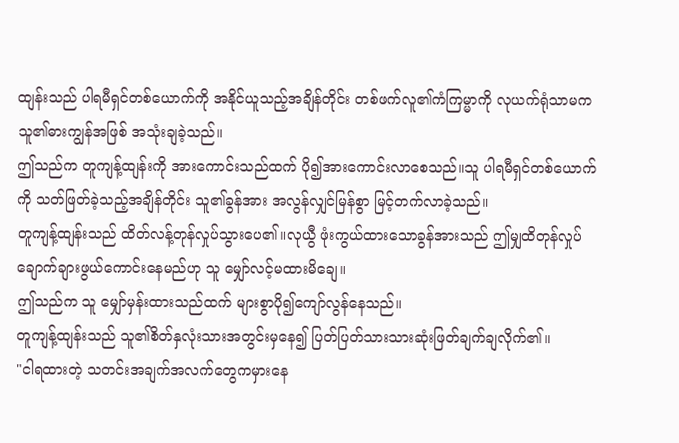ထျန်းသည် ပါရမီရှင်တစ်ယောက်ကို အနိုင်ယူသည့်အချိန်တိုင်း တစ်ဖက်လူ၏ကံကြမ္မာကို လုယက်ရုံသာမက သူ၏ဓားကျွန်အဖြစ် အသုံးချခဲ့သည်။
ဤသည်က တူကျန့်ထျန်းကို အားကောင်းသည်ထက် ပို၍အားကောင်းလာစေသည်။သူ ပါရမီရှင်တစ်ယောက်ကို သတ်ဖြတ်ခဲ့သည့်အချိန်တိုင်း သူ၏ခွန်အား အလွန်လျှင်မြန်စွာ မြင့်တက်လာခဲ့သည်။
တူကျန့်ထျန်းသည် ထိတ်လန့်တုန်လှုပ်သွားပေ၏။လုယွီ ဖုံးကွယ်ထားသောခွန်အားသည် ဤမျှထိတုန်လှုပ်ချောက်ချားဖွယ်ကောင်းနေမည်ဟု သူ မျှော်လင့်မထားမိချေ။
ဤသည်က သူ မျှော်မှန်းထားသည်ထက် များစွာပို၍ကျော်လွန်နေသည်။
တူကျန့်ထျန်းသည် သူ၏စိတ်နှလုံးသားအတွင်းမှနေ၍ ပြတ်ပြတ်သားသားဆုံးဖြတ်ချက်ချလိုက်၏။
"ငါရထားတဲ့ သတင်းအချက်အလက်တွေကမှားနေ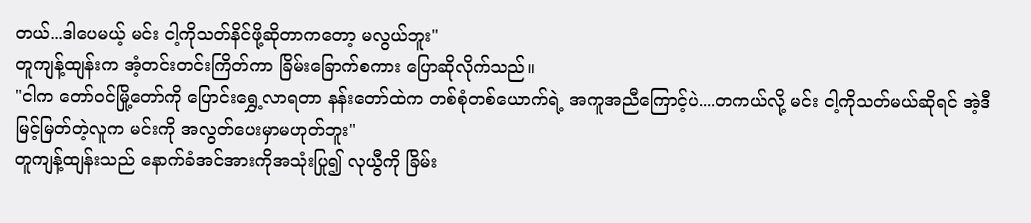တယ်...ဒါပေမယ့် မင်း ငါ့ကိုသတ်နိင်ဖို့ဆိုတာကတော့ မလွယ်ဘူး"
တူကျန့်ထျန်းက အံ့တင်းတင်းကြိတ်ကာ ခြိမ်းခြောက်စကား ပြောဆိုလိုက်သည်။
"ငါက တော်ဝင်မြို့တော်ကို ပြောင်းရွှေ့လာရတာ နန်းတော်ထဲက တစ်စုံတစ်ယောက်ရဲ့ အကူအညီကြောင့်ပဲ....တကယ်လို့ မင်း ငါ့ကိုသတ်မယ်ဆိုရင် အဲ့ဒီမြင့်မြတ်တဲ့လူက မင်းကို အလွတ်ပေးမှာမဟုတ်ဘူး"
တူကျန့်ထျန်းသည် နောက်ခံအင်အားကိုအသုံးပြု၍ လုယွီကို ခြိမ်း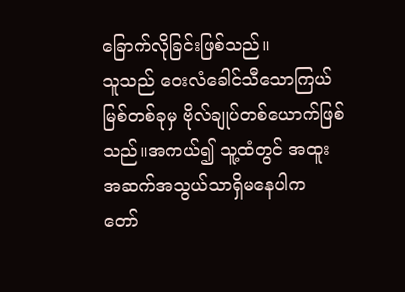ခြောက်လိုခြင်းဖြစ်သည်။
သူသည် ဝေးလံခေါင်သီသောကြယ်မြစ်တစ်ခုမှ ဗိုလ်ချုပ်တစ်ယောက်ဖြစ်သည်။အကယ်၍ သူ့ထံတွင် အထူးအဆက်အသွယ်သာရှိမနေပါက တော်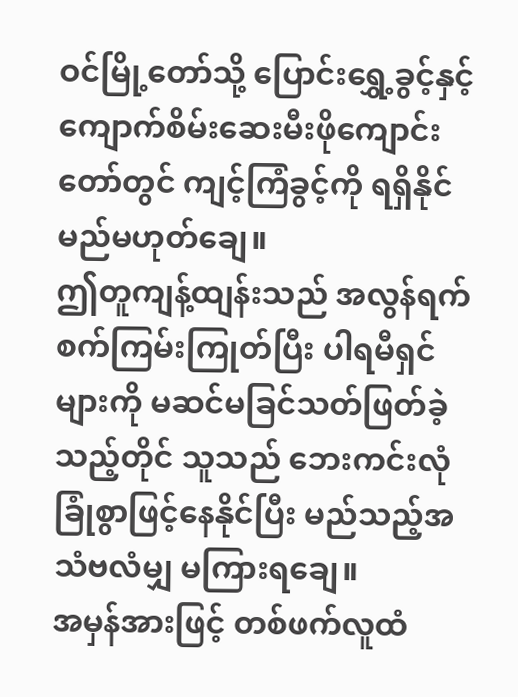ဝင်မြို့တော်သို့ ပြောင်းရွှေ့ခွင့်နှင့် ကျောက်စိမ်းဆေးမီးဖိုကျောင်းတော်တွင် ကျင့်ကြံခွင့်ကို ရရှိနိုင်မည်မဟုတ်ချေ။
ဤတူကျန့်ထျန်းသည် အလွန်ရက်စက်ကြမ်းကြုတ်ပြီး ပါရမီရှင်များကို မဆင်မခြင်သတ်ဖြတ်ခဲ့သည့်တိုင် သူသည် ဘေးကင်းလုံခြုံစွာဖြင့်နေနိုင်ပြီး မည်သည့်အသံဗလံမျှ မကြားရချေ။
အမှန်အားဖြင့် တစ်ဖက်လူထံ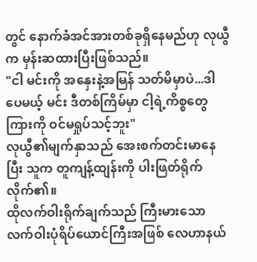တွင် နောက်ခံအင်အားတစ်ခုရှိနေမည်ဟု လုယွီက မှန်းဆထားပြီးဖြစ်သည်။
"ငါ မင်းကို အနှေးနဲ့အမြန် သတ်မိမှာပဲ...ဒါပေမယ့် မင်း ဒီတစ်ကြိမ်မှာ ငါ့ရဲ့ကိစ္စတွေကြားကို ဝင်မရှုပ်သင့်ဘူး"
လုယွီ၏မျက်နှာသည် အေးစက်တင်းမာနေပြီး သူက တူကျန့်ထျန်းကို ပါးဖြတ်ရိုက်လိုက်၏။
ထိုလက်ဝါးရိုက်ချက်သည် ကြီးမားသောလက်ဝါးပုံရိပ်ယောင်ကြီးအဖြစ် လေဟာနယ်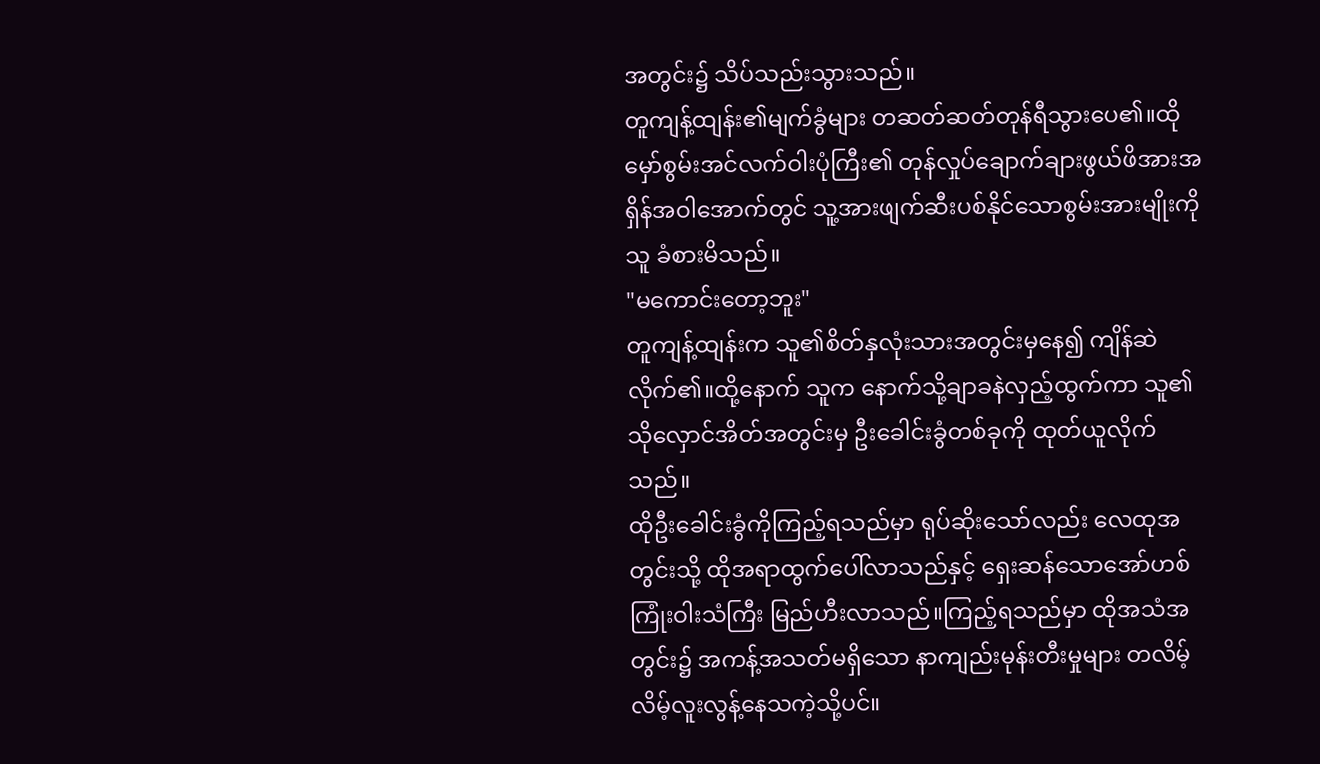အတွင်း၌ သိပ်သည်းသွားသည်။
တူကျန့်ထျန်း၏မျက်ခွံများ တဆတ်ဆတ်တုန်ရီသွားပေ၏။ထိုမှော်စွမ်းအင်လက်ဝါးပုံကြီး၏ တုန်လှုပ်ချောက်ချားဖွယ်ဖိအားအရှိန်အဝါအောက်တွင် သူ့အားဖျက်ဆီးပစ်နိုင်သောစွမ်းအားမျိုးကို သူ ခံစားမိသည်။
"မကောင်းတော့ဘူး"
တူကျန့်ထျန်းက သူ၏စိတ်နှလုံးသားအတွင်းမှနေ၍ ကျိန်ဆဲလိုက်၏။ထို့နောက် သူက နောက်သို့ချာခနဲလှည့်ထွက်ကာ သူ၏သိုလှောင်အိတ်အတွင်းမှ ဦးခေါင်းခွံတစ်ခုကို ထုတ်ယူလိုက်သည်။
ထိုဦးခေါင်းခွံကိုကြည့်ရသည်မှာ ရုပ်ဆိုးသော်လည်း လေထုအတွင်းသို့ ထိုအရာထွက်ပေါ်လာသည်နှင့် ရှေးဆန်သောအော်ဟစ်ကြုံးဝါးသံကြီး မြည်ဟီးလာသည်။ကြည့်ရသည်မှာ ထိုအသံအတွင်း၌ အကန့်အသတ်မရှိသော နာကျည်းမုန်းတီးမှုများ တလိမ့်လိမ့်လူးလွန့်နေသကဲ့သို့ပင်။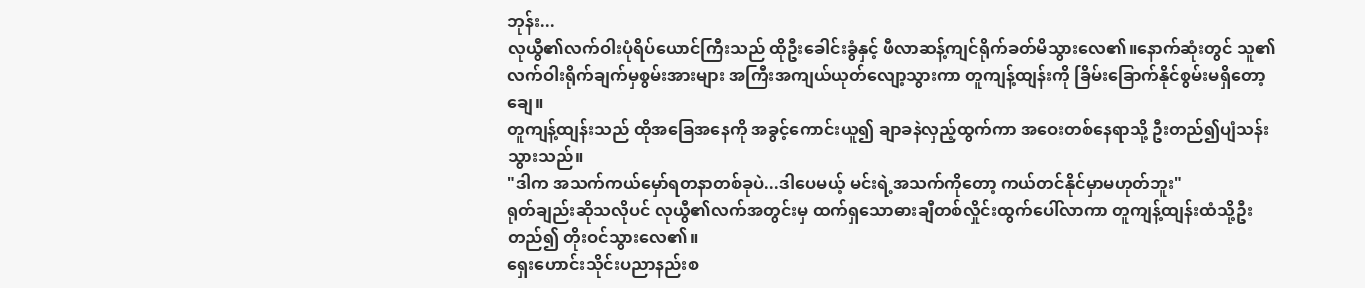ဘုန်း...
လုယွီ၏လက်ဝါးပုံရိပ်ယောင်ကြီးသည် ထိုဦးခေါင်းခွံနှင့် ဖီလာဆန့်ကျင်ရိုက်ခတ်မိသွားလေ၏။နောက်ဆုံးတွင် သူ၏လက်ဝါးရိုက်ချက်မှစွမ်းအားများ အကြီးအကျယ်ယုတ်လျော့သွားကာ တူကျန့်ထျန်းကို ခြိမ်းခြောက်နိုင်စွမ်းမရှိတော့ချေ။
တူကျန့်ထျန်းသည် ထိုအခြေအနေကို အခွင့်ကောင်းယူ၍ ချာခနဲလှည့်ထွက်ကာ အဝေးတစ်နေရာသို့ ဦးတည်၍ပျံသန်းသွားသည်။
"ဒါက အသက်ကယ်မှော်ရတနာတစ်ခုပဲ...ဒါပေမယ့် မင်းရဲ့အသက်ကိုတော့ ကယ်တင်နိုင်မှာမဟုတ်ဘူး"
ရုတ်ချည်းဆိုသလိုပင် လုယွီ၏လက်အတွင်းမှ ထက်ရှသောဓားချီတစ်လှိုင်းထွက်ပေါ်လာကာ တူကျန့်ထျန်းထံသို့ဦးတည်၍ တိုးဝင်သွားလေ၏။
ရှေးဟောင်းသိုင်းပညာနည်းစ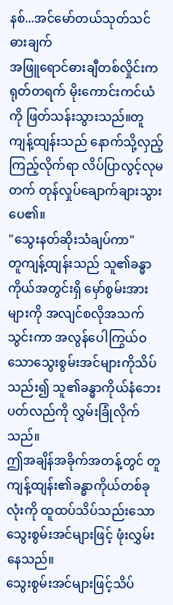နစ်...အင်မော်တယ်သုတ်သင်ဓားချက်
အဖြူရောင်ဓားချီတစ်လှိုင်းက ရုတ်တရက် မိုးကောင်းကင်ယံကို ဖြတ်သန်းသွားသည်။တူကျန့်ထျန်းသည် နောက်သို့လှည့်ကြည့်လိုက်ရာ လိပ်ပြာလွင့်လုမတက် တုန်လှုပ်ချောက်ချားသွားပေ၏။
"သွေးနတ်ဆိုးသံချပ်ကာ"
တူကျန့်ထျန်းသည် သူ၏ခန္ဓာကိုယ်အတွင်းရှိ မှော်စွမ်းအားများကို အလျင်စလိုအသက်သွင်းကာ အလွန်ပေါကြွယ်ဝသောသွေးစွမ်းအင်များကိုသိပ်သည်း၍ သူ၏ခန္ဓာကိုယ်နံဘေးပတ်လည်ကို လွှမ်းခြုံလိုက်သည်။
ဤအချိန်အခိုက်အတန့်တွင် တူကျန့်ထျန်း၏ခန္ဓာကိုယ်တစ်ခုလုံးကို ထူထပ်သိပ်သည်းသော သွေးစွမ်းအင်များဖြင့် ဖုံးလွှမ်းနေသည်။
သွေးစွမ်းအင်များဖြင့်သိပ်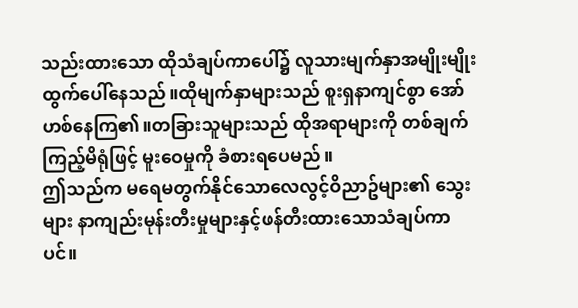သည်းထားသော ထိုသံချပ်ကာပေါ်၌ လူသားမျက်နှာအမျိုးမျိုး ထွက်ပေါ်နေသည်။ထိုမျက်နှာများသည် စူးရှနာကျင်စွာ အော်ဟစ်နေကြ၏။တခြားသူများသည် ထိုအရာများကို တစ်ချက်ကြည့်မိရုံဖြင့် မူးဝေမှုကို ခံစားရပေမည်။
ဤသည်က မရေမတွက်နိုင်သောလေလွင့်ဝိညာဥ်များ၏ သွေးများ နာကျည်းမုန်းတီးမှုများနှင့်ဖန်တီးထားသောသံချပ်ကာပင်။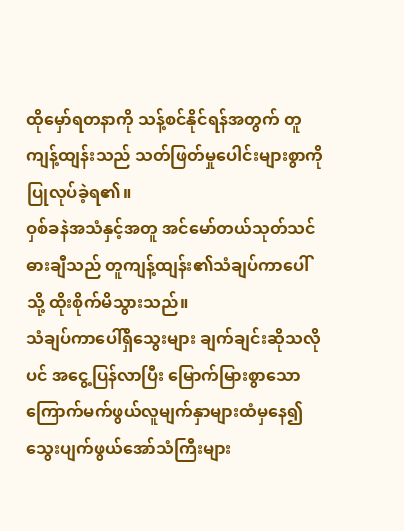ထိုမှော်ရတနာကို သန့်စင်နိုင်ရန်အတွက် တူကျန့်ထျန်းသည် သတ်ဖြတ်မှုပေါင်းများစွာကို ပြုလုပ်ခဲ့ရ၏။
ဝှစ်ခနဲအသံနှင့်အတူ အင်မော်တယ်သုတ်သင်ဓားချီသည် တူကျန့်ထျန်း၏သံချပ်ကာပေါ်သို့ ထိုးစိုက်မိသွားသည်။
သံချပ်ကာပေါ်ရှိသွေးများ ချက်ချင်းဆိုသလိုပင် အငွေ့ပြန်လာပြီး မြောက်မြားစွာသောကြောက်မက်ဖွယ်လူမျက်နှာများထံမှနေ၍ သွေးပျက်ဖွယ်အော်သံကြီးများ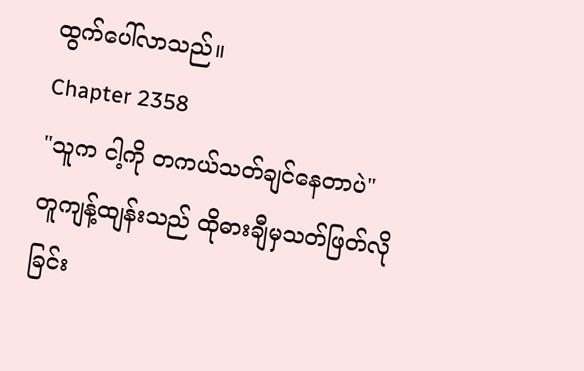ထွက်ပေါ်လာသည်။
Chapter 2358
"သူက ငါ့ကို တကယ်သတ်ချင်နေတာပဲ"
တူကျန့်ထျန်းသည် ထိုဓားချီမှသတ်ဖြတ်လိုခြင်း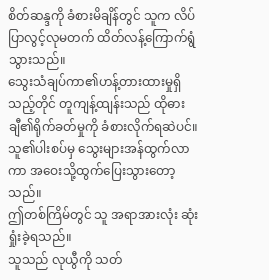စိတ်ဆန္ဒကို ခံစားမိချိန်တွင် သူက လိပ်ပြာလွင့်လုမတက် ထိတ်လန့်ကြောက်ရွံသွားသည်။
သွေးသံချပ်ကာ၏ဟန့်တားထားမှုရှိသည့်တိုင် တူကျန့်ထျန်းသည် ထိုဓားချီ၏ရိုက်ခတ်မှုကို ခံစားလိုက်ရဆဲပင်။သူ၏ပါးစပ်မှ သွေးများအန်ထွက်လာကာ အဝေးသို့ထွက်ပြေးသွားတော့သည်။
ဤတစ်ကြိမ်တွင် သူ အရာအားလုံး ဆုံးရှုံးခဲ့ရသည်။
သူသည် လုယွီကို သတ်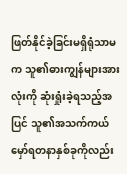ဖြတ်နိုင်ခဲ့ခြင်းမရှိရုံသာမက သူ၏ဓားကျွန်များအားလုံးကို ဆုံးရှုံးခဲ့ရသည့်အပြင် သူ၏အသက်ကယ်မှော်ရတနာနှစ်ခုကိုလည်း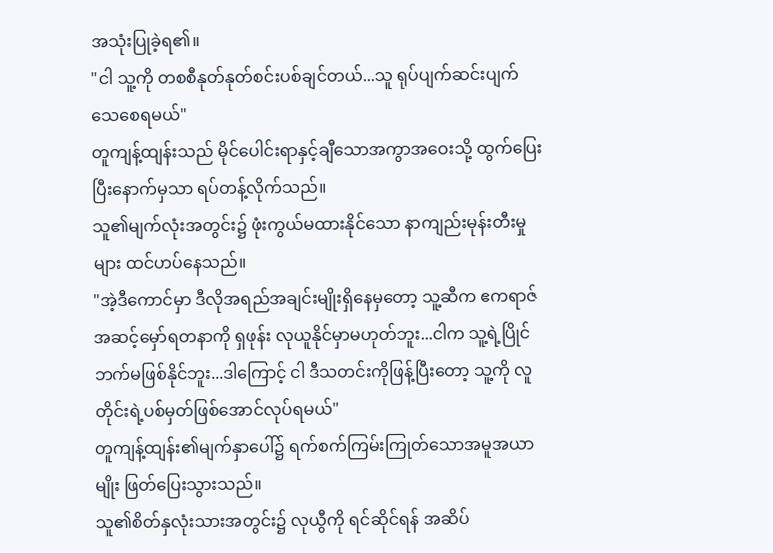အသုံးပြုခဲ့ရ၏။
"ငါ သူ့ကို တစစီနုတ်နုတ်စင်းပစ်ချင်တယ်...သူ ရုပ်ပျက်ဆင်းပျက် သေစေရမယ်"
တူကျန့်ထျန်းသည် မိုင်ပေါင်းရာနှင့်ချီသောအကွာအဝေးသို့ ထွက်ပြေးပြီးနောက်မှသာ ရပ်တန့်လိုက်သည်။
သူ၏မျက်လုံးအတွင်း၌ ဖုံးကွယ်မထားနိုင်သော နာကျည်းမုန်းတီးမှုများ ထင်ဟပ်နေသည်။
"အဲ့ဒီကောင်မှာ ဒီလိုအရည်အချင်းမျိုးရှိနေမှတော့ သူ့ဆီက ဧကရာဇ်အဆင့်မှော်ရတနာကို ရှဖုန်း လုယူနိုင်မှာမဟုတ်ဘူး...ငါက သူ့ရဲ့ပြိုင်ဘက်မဖြစ်နိုင်ဘူး...ဒါကြောင့် ငါ ဒီသတင်းကိုဖြန့်ပြီးတော့ သူ့ကို လူတိုင်းရဲ့ပစ်မှတ်ဖြစ်အောင်လုပ်ရမယ်"
တူကျန့်ထျန်း၏မျက်နှာပေါ်၌ ရက်စက်ကြမ်းကြုတ်သောအမူအယာမျိုး ဖြတ်ပြေးသွားသည်။
သူ၏စိတ်နှလုံးသားအတွင်း၌ လုယွီကို ရင်ဆိုင်ရန် အဆိပ်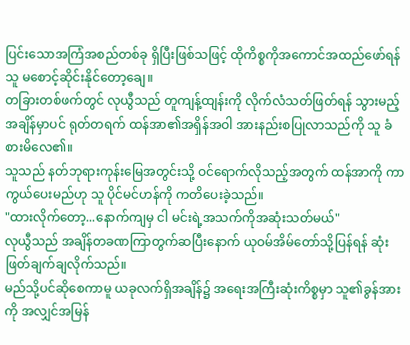ပြင်းသောအကြံအစည်တစ်ခု ရှိပြီးဖြစ်သဖြင့် ထိုကိစ္စကိုအကောင်အထည်ဖော်ရန် သူ မစောင့်ဆိုင်းနိုင်တော့ချေ။
တခြားတစ်ဖက်တွင် လုယွီသည် တူကျန့်ထျန်းကို လိုက်လံသတ်ဖြတ်ရန် သွားမည့်အချိန်မှာပင် ရုတ်တရက် ထန်အာ၏အရှိန်အဝါ အားနည်းစပြုလာသည်ကို သူ ခံစားမိလေ၏။
သူသည် နတ်ဘုရားကုန်းမြေအတွင်းသို့ ဝင်ရောက်လိုသည့်အတွက် ထန်အာကို ကာကွယ်ပေးမည်ဟု သူ ပိုင်မင်ဟန်ကို ကတိပေးခဲ့သည်။
"ထားလိုက်တော့...နောက်ကျမှ ငါ မင်းရဲ့အသက်ကိုအဆုံးသတ်မယ်"
လုယွီသည် အချိန်တခဏကြာတွက်ဆပြီးနောက် ယုဝမ်အိမ်တော်သို့ပြန်ရန် ဆုံးဖြတ်ချက်ချလိုက်သည်။
မည်သို့ပင်ဆိုစေကာမူ ယခုလက်ရှိအချိန်၌ အရေးအကြီးဆုံးကိစ္စမှာ သူ၏ခွန်အားကို အလျှင်အမြန်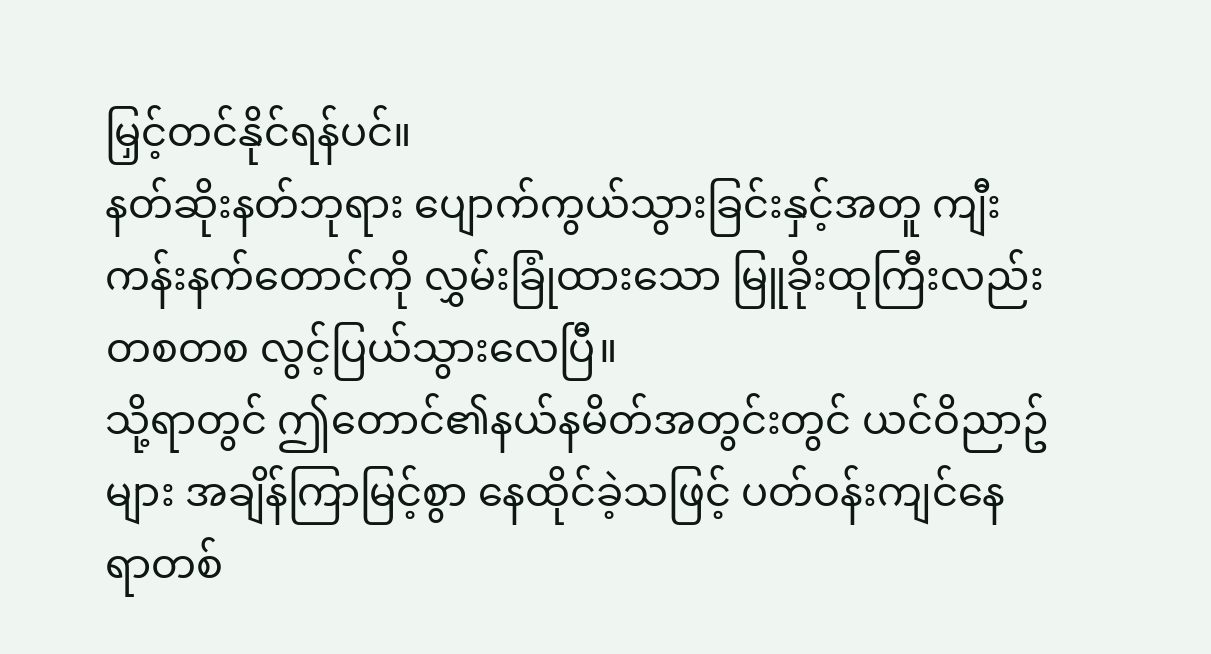မြှင့်တင်နိုင်ရန်ပင်။
နတ်ဆိုးနတ်ဘုရား ပျောက်ကွယ်သွားခြင်းနှင့်အတူ ကျီးကန်းနက်တောင်ကို လွှမ်းခြုံထားသော မြူခိုးထုကြီးလည်း တစတစ လွင့်ပြယ်သွားလေပြီ။
သို့ရာတွင် ဤတောင်၏နယ်နမိတ်အတွင်းတွင် ယင်ဝိညာဥ်များ အချိန်ကြာမြင့်စွာ နေထိုင်ခဲ့သဖြင့် ပတ်ဝန်းကျင်နေရာတစ်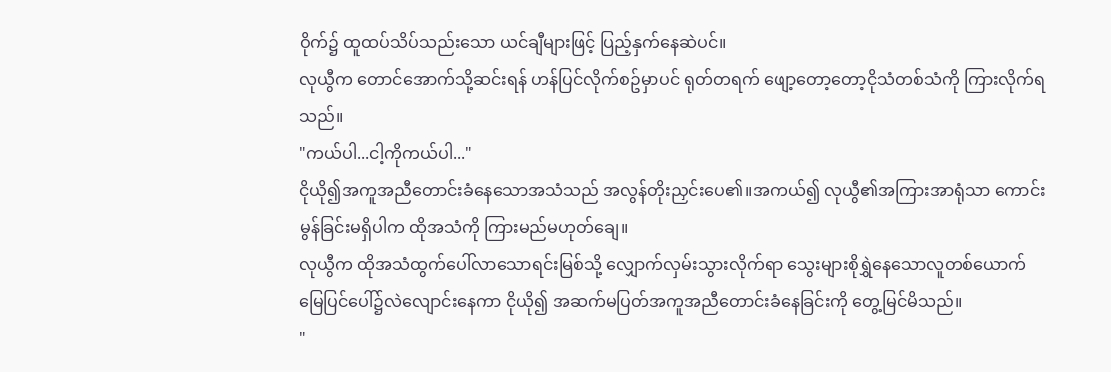ဝိုက်၌ ထူထပ်သိပ်သည်းသော ယင်ချီများဖြင့် ပြည့်နှက်နေဆဲပင်။
လုယွီက တောင်အောက်သို့ဆင်းရန် ဟန်ပြင်လိုက်စဥ်မှာပင် ရုတ်တရက် ဖျော့တော့တော့ငိုသံတစ်သံကို ကြားလိုက်ရသည်။
"ကယ်ပါ...ငါ့ကိုကယ်ပါ..."
ငိုယို၍အကူအညီတောင်းခံနေသောအသံသည် အလွန်တိုးညှင်းပေ၏။အကယ်၍ လုယွီ၏အကြားအာရုံသာ ကောင်းမွန်ခြင်းမရှိပါက ထိုအသံကို ကြားမည်မဟုတ်ချေ။
လုယွီက ထိုအသံထွက်ပေါ်လာသောရင်းမြစ်သို့ လျှောက်လှမ်းသွားလိုက်ရာ သွေးများစိုရွှဲနေသောလူတစ်ယောက် မြေပြင်ပေါ်၌လဲလျောင်းနေကာ ငိုယို၍ အဆက်မပြတ်အကူအညီတောင်းခံနေခြင်းကို တွေ့မြင်မိသည်။
"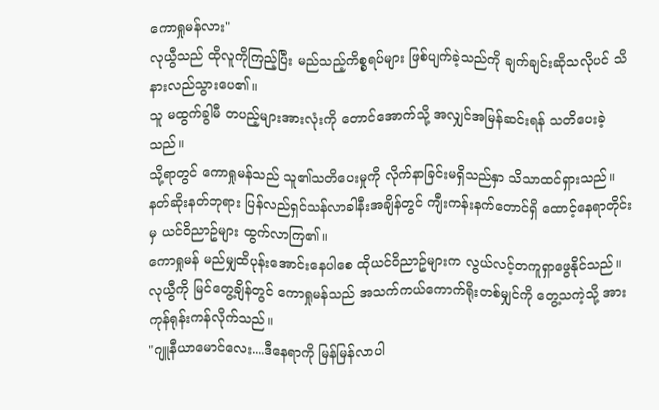ကောရှုမန်လား"
လုယွီသည် ထိုလူကိုကြည့်ပြီး မည်သည့်ကိစ္စရပ်များ ဖြစ်ပျက်ခဲ့သည်ကို ချက်ချင်းဆိုသလိုပင် သိနားလည်သွားပေ၏။
သူ မထွက်ခွါမီ တပည့်များအားလုံးကို တောင်အောက်သို့ အလျှင်အမြန်ဆင်းရန် သတိပေးခဲ့သည်။
သို့ရာတွင် ကောရှုမန်သည် သူ၏သတိပေးမှုကို လိုက်နာခြင်းမရှိသည်နှာ သိသာထင်ရှားသည်။
နတ်ဆိုးနတ်ဘုရား ပြန်လည်ရှင်သန်လာခါနီးအချိန်တွင် ကျီးကန်းနက်တောင်ရှိ ထောင့်နေရာတိုင်းမှ ယင်ဝိညာဥ်များ ထွက်လာကြ၏။
ကောရှုမန် မည်မျှထိပုန်းအောင်းနေပါစေ ထိုယင်ဝိညာဥ်များက လွယ်လင့်တကူရှာဖွေနိုင်သည်။
လုယွီကို မြင်တွေ့ချိန်တွင် ကောရှုမန်သည် အသက်ကယ်ကောက်ရိုးတစ်မျှင်ကို တွေ့သကဲ့သို့ အားကုန်ရုန်းကန်လိုက်သည်။
"ဂျူနီယာမောင်လေး....ဒီနေရာကို မြန်မြန်လာပါ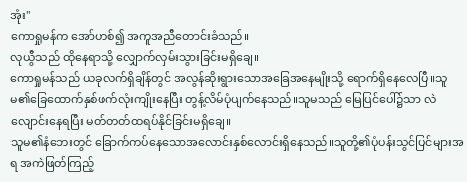အုံး"
ကောရှုမန်က အော်ဟစ်၍ အကူအညီတောင်းခံသည်။
လုယွီသည် ထိုနေရာသို့ လျှောက်လှမ်းသွားခြင်းမရှိချေ။
ကောရှုမန်သည် ယခုလက်ရှိချိန်တွင် အလွန်ဆိုးရွားသောအခြေအနေမျိုးသို့ ရောက်ရှိနေလေပြီ။သူမ၏ခြေထောက်နှစ်ဖက်လုံးကျိုးနေပြီး တွန့်လိမ်ပုံပျက်နေသည်။သူမသည် မြေပြင်ပေါ်၌သာ လဲလျောင်းနေရပြီး မတ်တတ်ထရပ်နိုင်ခြင်းမရှိချေ။
သူမ၏နံဘေးတွင် ခြောက်ကပ်နေသောအလောင်းနှစ်လောင်းရှိနေသည်။သူတို့၏ပုံပန်းသွင်ပြင်များအရ အကဲဖြတ်ကြည့်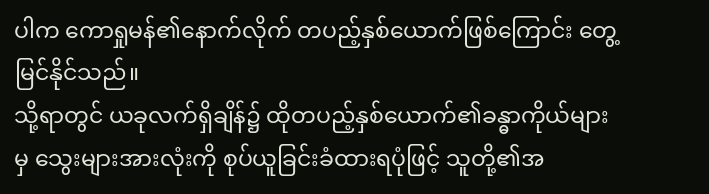ပါက ကောရှုမန်၏နောက်လိုက် တပည့်နှစ်ယောက်ဖြစ်ကြောင်း တွေ့မြင်နိုင်သည်။
သို့ရာတွင် ယခုလက်ရှိချိန်၌ ထိုတပည့်နှစ်ယောက်၏ခန္ဓာကိုယ်များမှ သွေးများအားလုံးကို စုပ်ယူခြင်းခံထားရပုံဖြင့် သူတို့၏အ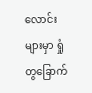လောင်းများမှာ ရှုံတွခြောက်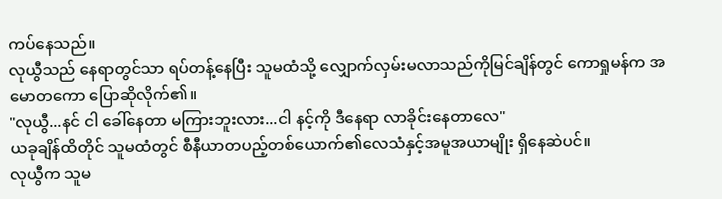ကပ်နေသည်။
လုယွီသည် နေရာတွင်သာ ရပ်တန့်နေပြီး သူမထံသို့ လျှောက်လှမ်းမလာသည်ကိုမြင်ချိန်တွင် ကောရှုမန်က အမောတကော ပြောဆိုလိုက်၏။
"လုယွီ...နင် ငါ ခေါ်နေတာ မကြားဘူးလား...ငါ နင့်ကို ဒီနေရာ လာခိုင်းနေတာလေ"
ယခုချိန်ထိတိုင် သူမထံတွင် စီနီယာတပည့်တစ်ယောက်၏လေသံနှင့်အမူအယာမျိုး ရှိနေဆဲပင်။
လုယွီက သူမ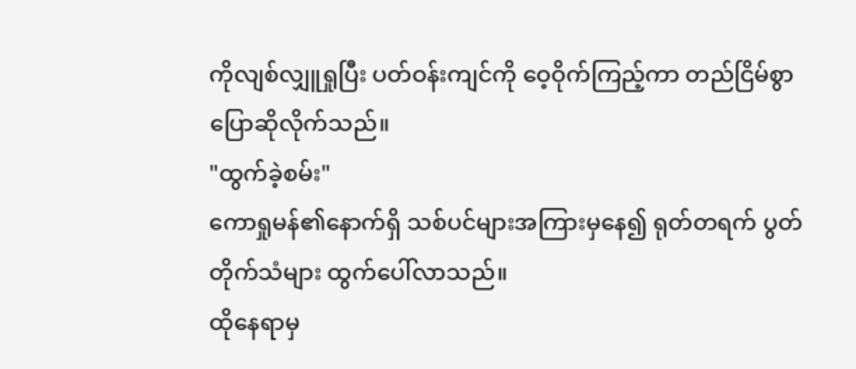ကိုလျစ်လျှူရှုပြီး ပတ်ဝန်းကျင်ကို ဝေ့ဝိုက်ကြည့်ကာ တည်ငြိမ်စွာ ပြောဆိုလိုက်သည်။
"ထွက်ခဲ့စမ်း"
ကောရှုမန်၏နောက်ရှိ သစ်ပင်များအကြားမှနေ၍ ရုတ်တရက် ပွတ်တိုက်သံများ ထွက်ပေါ်လာသည်။
ထိုနေရာမှ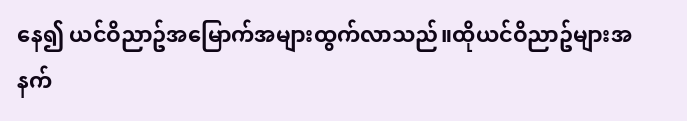နေ၍ ယင်ဝိညာဥ်အမြောက်အများထွက်လာသည်။ထိုယင်ဝိညာဥ်များအနက်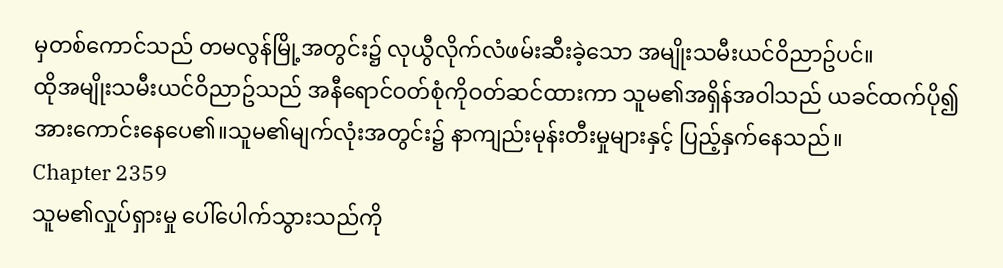မှတစ်ကောင်သည် တမလွန်မြို့အတွင်း၌ လုယွီလိုက်လံဖမ်းဆီးခဲ့သော အမျိုးသမီးယင်ဝိညာဥ်ပင်။
ထိုအမျိုးသမီးယင်ဝိညာဥ်သည် အနီရောင်ဝတ်စုံကိုဝတ်ဆင်ထားကာ သူမ၏အရှိန်အဝါသည် ယခင်ထက်ပို၍ အားကောင်းနေပေ၏။သူမ၏မျက်လုံးအတွင်း၌ နာကျည်းမုန်းတီးမှုများနှင့် ပြည့်နှက်နေသည်။
Chapter 2359
သူမ၏လှုပ်ရှားမှု ပေါ်ပေါက်သွားသည်ကို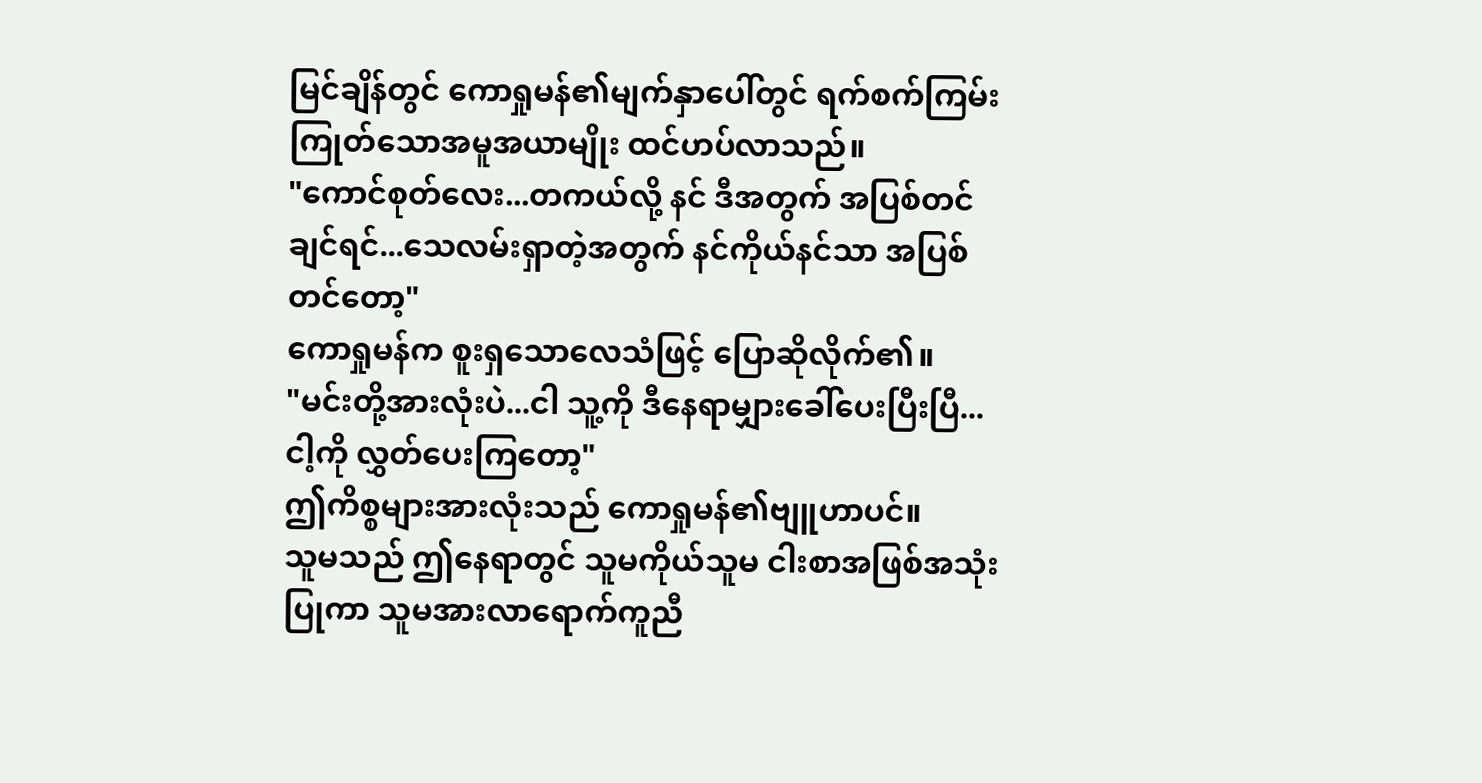မြင်ချိန်တွင် ကောရှုမန်၏မျက်နှာပေါ်တွင် ရက်စက်ကြမ်းကြုတ်သောအမူအယာမျိုး ထင်ဟပ်လာသည်။
"ကောင်စုတ်လေး...တကယ်လို့ နင် ဒီအတွက် အပြစ်တင်ချင်ရင်...သေလမ်းရှာတဲ့အတွက် နင်ကိုယ်နင်သာ အပြစ်တင်တော့"
ကောရှုမန်က စူးရှသောလေသံဖြင့် ပြောဆိုလိုက်၏။
"မင်းတို့အားလုံးပဲ...ငါ သူ့ကို ဒီနေရာမျှားခေါ်ပေးပြီးပြီ...ငါ့ကို လွှတ်ပေးကြတော့"
ဤကိစ္စများအားလုံးသည် ကောရှုမန်၏ဗျူဟာပင်။
သူမသည် ဤနေရာတွင် သူမကိုယ်သူမ ငါးစာအဖြစ်အသုံးပြုကာ သူမအားလာရောက်ကူညီ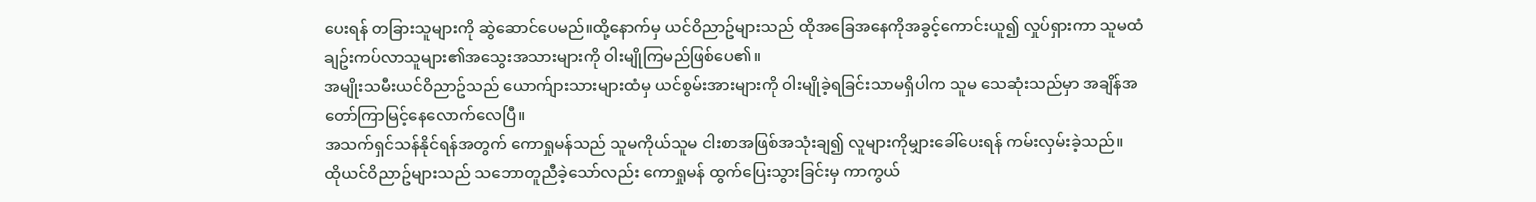ပေးရန် တခြားသူများကို ဆွဲဆောင်ပေမည်။ထို့နောက်မှ ယင်ဝိညာဥ်များသည် ထိုအခြေအနေကိုအခွင့်ကောင်းယူ၍ လှုပ်ရှားကာ သူမထံချဥ်းကပ်လာသူများ၏အသွေးအသားများကို ဝါးမျိုကြမည်ဖြစ်ပေ၏။
အမျိုးသမီးယင်ဝိညာဥ်သည် ယောက်ျားသားများထံမှ ယင်စွမ်းအားများကို ဝါးမျိုခဲ့ရခြင်းသာမရှိပါက သူမ သေဆုံးသည်မှာ အချိန်အတော်ကြာမြင့်နေလောက်လေပြီ။
အသက်ရှင်သန်နိုင်ရန်အတွက် ကောရှုမန်သည် သူမကိုယ်သူမ ငါးစာအဖြစ်အသုံးချ၍ လူများကိုမျှားခေါ်ပေးရန် ကမ်းလှမ်းခဲ့သည်။
ထိုယင်ဝိညာဥ်များသည် သဘောတူညီခဲ့သော်လည်း ကောရှုမန် ထွက်ပြေးသွားခြင်းမှ ကာကွယ်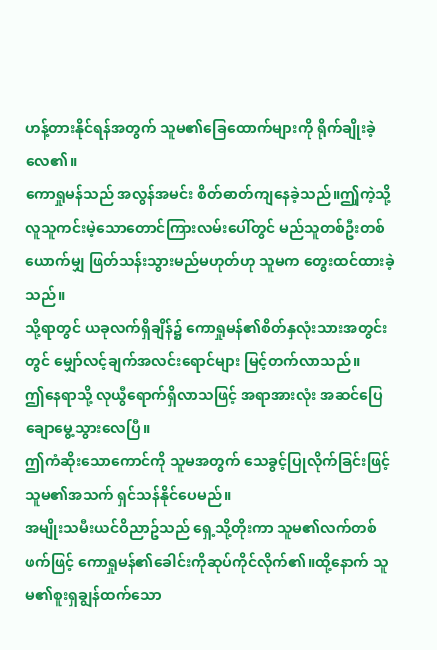ဟန့်တားနိုင်ရန်အတွက် သူမ၏ခြေထောက်များကို ရိုက်ချိုးခဲ့လေ၏။
ကောရှုမန်သည် အလွန်အမင်း စိတ်ဓာတ်ကျနေခဲ့သည်။ဤှကဲ့သို့ လူသူကင်းမဲ့သောတောင်ကြားလမ်းပေါ်တွင် မည်သူတစ်ဦးတစ်ယောက်မျှ ဖြတ်သန်းသွားမည်မဟုတ်ဟု သူမက တွေးထင်ထားခဲ့သည်။
သို့ရာတွင် ယခုလက်ရှိချိန်၌ ကောရှုမန်၏စိတ်နှလုံးသားအတွင်းတွင် မျှော်လင့်ချက်အလင်းရောင်များ မြင့်တက်လာသည်။
ဤနေရာသို့ လုယွီရောက်ရှိလာသဖြင့် အရာအားလုံး အဆင်ပြေချောမွေ့သွားလေပြီ။
ဤကံဆိုးသောကောင်ကို သူမအတွက် သေခွင့်ပြုလိုက်ခြင်းဖြင့် သူမ၏အသက် ရှင်သန်နိုင်ပေမည်။
အမျိုးသမီးယင်ဝိညာဥ်သည် ရှေ့သို့တိုးကာ သူမ၏လက်တစ်ဖက်ဖြင့် ကောရှုမန်၏ခေါင်းကိုဆုပ်ကိုင်လိုက်၏။ထို့နောက် သူမ၏စူးရှချွန်ထက်သော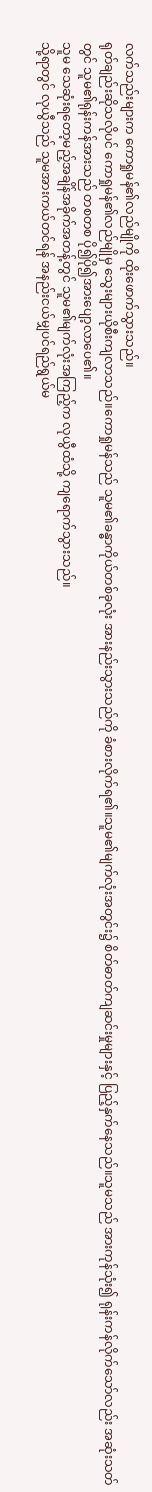လက်သည်းများက ကောရှုမန်၏လည်မျိုကို ထိုးဖောက်သွားသည်။
ရုတ်ချည်းဆိုသလိုပင် ကောရှုမန်၏လည်မျိုမှ သွေးများယိုစီးကျလာသည်။ကောရှုမန်သည် သူမ၏ခန္ဓာကိုယ်တစ်ခုလုံး အားနည်းသွားသည်ကို ခံစားလိုက်ရ၏။သူမ၏မျက်လုံးအတွင်း၌ စိတ်ဓာတ်ကျဆင်းမှုများနှင့် ပြည့်နှက်နေသည်။သူမသည် အားကုန်သုံး၍ ရုန်းကန်လိုက်သော်လည်း အဆုံးသတ်တွင် သူမ၏ရုန်းကန်အားသည် တစတစ ပို၍ပို၍အားပျော့လာပေ၏။
သူမ သေဆုံးရတော့မည့်အချိန်အခိုက်အတန့်တွင် သူမ၏မျက်လုံးအကြည့်က လုယွီထံသို့ ကျရောက်သွားသည်။
သို့ရာတွင် လုယွီသည် သူမအားကယ်တင်ရန် အနည်းငယ်မျှပင်ရည်ရွယ်မ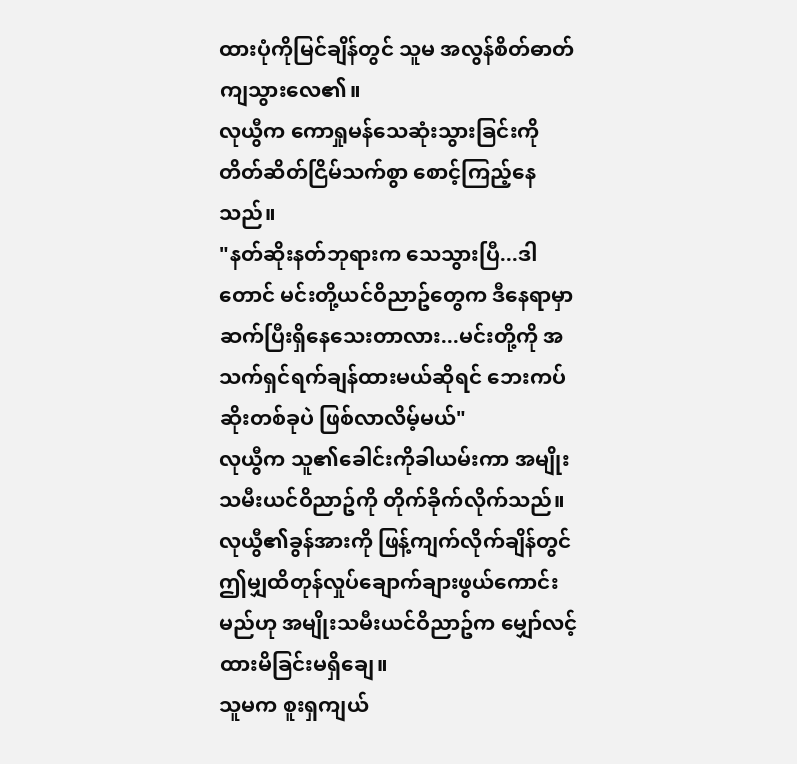ထားပုံကိုမြင်ချိန်တွင် သူမ အလွန်စိတ်ဓာတ်ကျသွားလေ၏။
လုယွီက ကောရှုမန်သေဆုံးသွားခြင်းကို တိတ်ဆိတ်ငြိမ်သက်စွာ စောင့်ကြည့်နေသည်။
"နတ်ဆိုးနတ်ဘုရားက သေသွားပြီ...ဒါတောင် မင်းတို့ယင်ဝိညာဥ်တွေက ဒီနေရာမှာ ဆက်ပြီးရှိနေသေးတာလား...မင်းတို့ကို အသက်ရှင်ရက်ချန်ထားမယ်ဆိုရင် ဘေးကပ်ဆိုးတစ်ခုပဲ ဖြစ်လာလိမ့်မယ်"
လုယွီက သူ၏ခေါင်းကိုခါယမ်းကာ အမျိုးသမီးယင်ဝိညာဥ်ကို တိုက်ခိုက်လိုက်သည်။
လုယွီ၏ခွန်အားကို ဖြန့်ကျက်လိုက်ချိန်တွင် ဤမျှထိတုန်လှုပ်ချောက်ချားဖွယ်ကောင်းမည်ဟု အမျိုးသမီးယင်ဝိညာဥ်က မျှော်လင့်ထားမိခြင်းမရှိချေ။
သူမက စူးရှကျယ်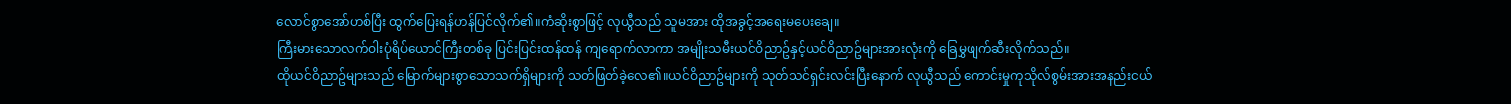လောင်စွာအော်ဟစ်ပြီး ထွက်ပြေးရန်ဟန်ပြင်လိုက်၏။ကံဆိုးစွာဖြင့် လုယွီသည် သူမအား ထိုအခွင့်အရေးမပေးချေ။
ကြီးမားသောလက်ဝါးပုံရိပ်ယောင်ကြီးတစ်ခု ပြင်းပြင်းထန်ထန် ကျရောက်လာကာ အမျိုးသမီးယင်ဝိညာဥ်နှင့်ယင်ဝိညာဥ်များအားလုံးကို ခြေမွှဖျက်ဆီးလိုက်သည်။
ထိုယင်ဝိညာဥ်များသည် မြောက်များစွာသောသက်ရှိများကို သတ်ဖြတ်ခဲ့လေ၏။ယင်ဝိညာဥ်များကို သုတ်သင်ရှင်းလင်းပြီးနောက် လုယွီသည် ကောင်းမှုကုသိုလ်စွမ်းအားအနည်းငယ်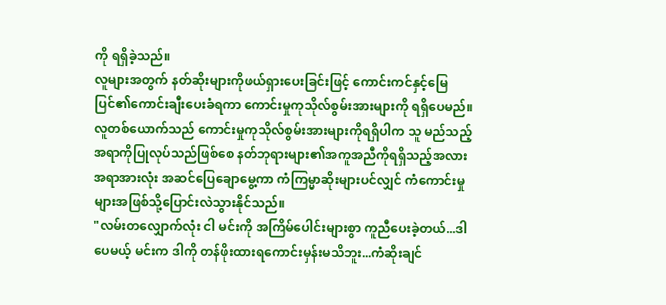ကို ရရှိခဲ့သည်။
လူများအတွက် နတ်ဆိုးများကိုဖယ်ရှားပေးခြင်းဖြင့် ကောင်းကင်နှင့်မြေပြင်၏ကောင်းချီးပေးခံရကာ ကောင်းမှုကုသိုလ်စွမ်းအားများကို ရရှိပေမည်။
လူတစ်ယောက်သည် ကောင်းမှုကုသိုလ်စွမ်းအားများကိုရရှိပါက သူ မည်သည့်အရာကိုပြုလုပ်သည်ဖြစ်စေ နတ်ဘုရားများ၏အကူအညီကိုရရှိသည့်အလား အရာအားလုံး အဆင်ပြေချောမွေ့ကာ ကံကြမ္မာဆိုးများပင်လျှင် ကံကောင်းမှုများအဖြစ်သို့ပြောင်းလဲသွားနိုင်သည်။
"လမ်းတလျှောက်လုံး ငါ မင်းကို အကြိမ်ပေါင်းများစွာ ကူညီပေးခဲ့တယ်...ဒါပေမယ့် မင်းက ဒါကို တန်ဖိုးထားရကောင်းမှန်းမသိဘူး...ကံဆိုးချင်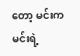တော့ မင်းက မင်းရဲ့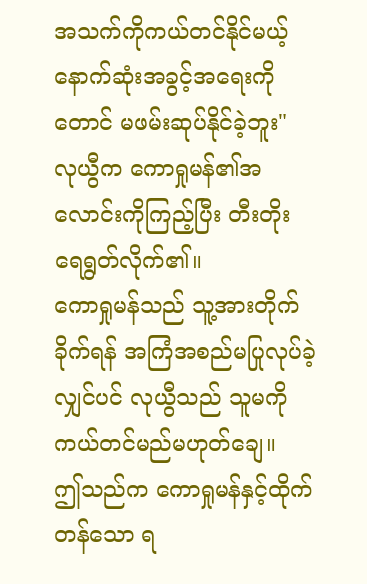အသက်ကိုကယ်တင်နိုင်မယ့် နောက်ဆုံးအခွင့်အရေးကိုတောင် မဖမ်းဆုပ်နိုင်ခဲ့ဘူး"
လုယွီက ကောရှုမန်၏အလောင်းကိုကြည့်ပြီး တီးတိုးရေရွတ်လိုက်၏။
ကောရှုမန်သည် သူ့အားတိုက်ခိုက်ရန် အကြံအစည်မပြုလုပ်ခဲ့လျှင်ပင် လုယွီသည် သူမကို ကယ်တင်မည်မဟုတ်ချေ။
ဤသည်က ကောရှုမန်နှင့်ထိုက်တန်သော ရ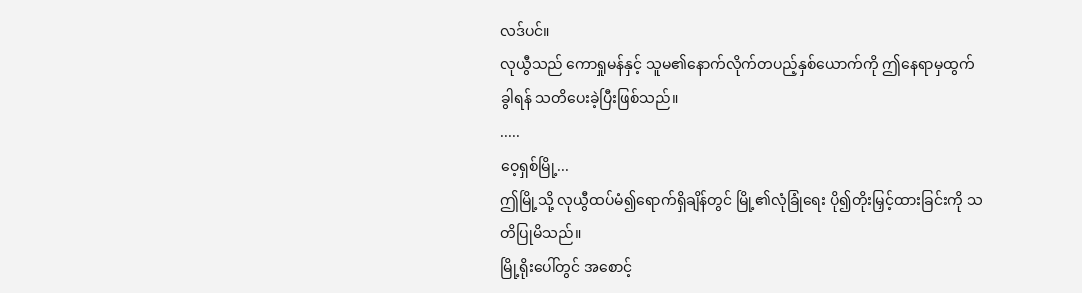လဒ်ပင်။
လုယွီသည် ကောရှုမန်နှင့် သူမ၏နောက်လိုက်တပည့်နှစ်ယောက်ကို ဤနေရာမှထွက်ခွါရန် သတိပေးခဲ့ပြီးဖြစ်သည်။
.....
ဝေ့ရှစ်မြို့...
ဤမြို့သို့ လုယွီထပ်မံ၍ရောက်ရှိချိန်တွင် မြို့၏လုံခြုံရေး ပို၍တိုးမြှင့်ထားခြင်းကို သတိပြုမိသည်။
မြို့ရိုးပေါ်တွင် အစောင့်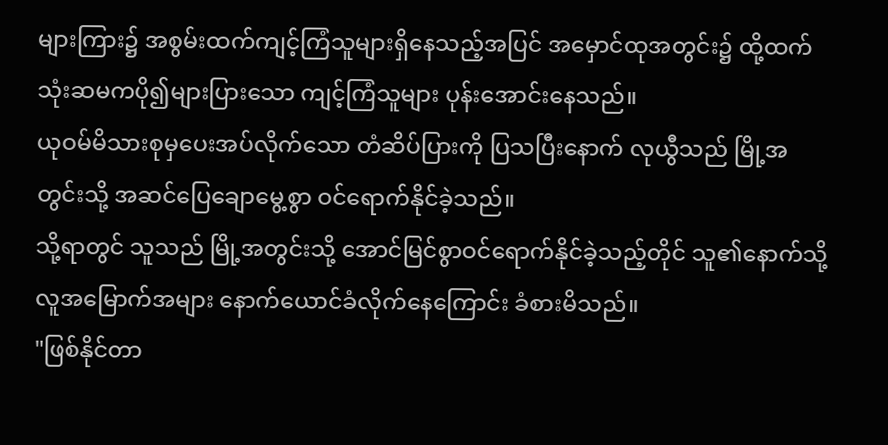များကြား၌ အစွမ်းထက်ကျင့်ကြံသူများရှိနေသည့်အပြင် အမှောင်ထုအတွင်း၌ ထို့ထက်သုံးဆမကပို၍များပြားသော ကျင့်ကြံသူများ ပုန်းအောင်းနေသည်။
ယုဝမ်မိသားစုမှပေးအပ်လိုက်သော တံဆိပ်ပြားကို ပြသပြီးနောက် လုယွီသည် မြို့အတွင်းသို့ အဆင်ပြေချောမွေ့စွာ ဝင်ရောက်နိုင်ခဲ့သည်။
သို့ရာတွင် သူသည် မြို့အတွင်းသို့ အောင်မြင်စွာဝင်ရောက်နိုင်ခဲ့သည့်တိုင် သူ၏နောက်သို့ လူအမြောက်အများ နောက်ယောင်ခံလိုက်နေကြောင်း ခံစားမိသည်။
"ဖြစ်နိုင်တာ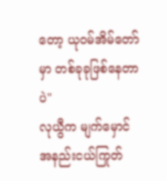တော့ ယုဝမ်အိမ်တော်မှာ တစ်ခုခုဖြစ်နေတာပဲ"
လုယွီက မျက်မှောင်အနည်းငယ်ကြုတ်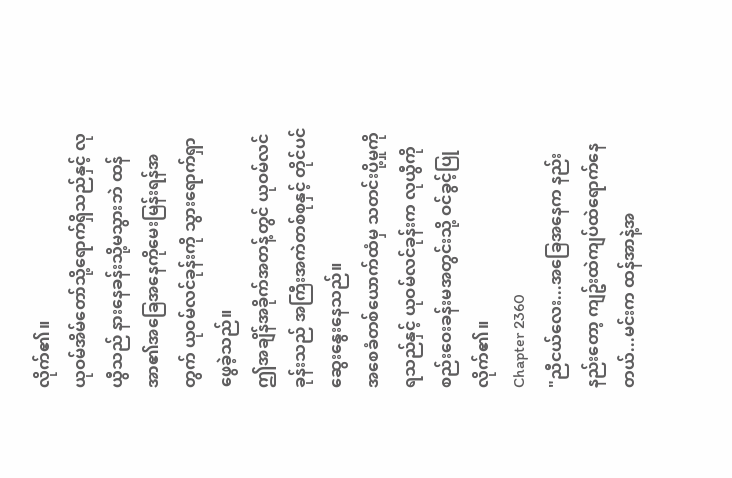လိုက်၏။
ယုဝမ်အိမ်တော်သို့ရောက်ရှိသည်နှင့် လုယွီသည် နားနေခန်းသို့မသွားဘဲ ထန်အာ၏အခြေအနေကိုမေးမြန်းရန်အတွက် ယုဝမ်လင်ခုန်းကို သွားရောက်ရှာဖွေခဲ့သည်။
ဤအချိန်အခိုက်အတန့်တွင် ယုဝမ်လင်ခုန်းသည် အကြီးအကဲတစ်စုနှင့် တိုင်ပင်ဆွေးနွေးနေသည်။
အစေခံတစ်ယောက်ထံမှ သတင်းပို့မှုကိုရသည်နှင့် ယုဝမ်လင်ခုန်းက လုယွီကို စည်းဝေးခန်းမအတွင်းသို့ ဝင်ခွင့်ပြုလိုက်၏။
Chapter 2360
"ညီငယ်လေး...အခြေအနေက နည်းနည်းတော့ ကျဥ်းထဲကျပ်ထဲရောက်နေတယ်...မင်းက ထန်အာနဲ့အ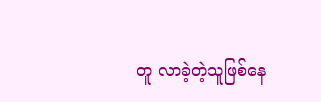တူ လာခဲ့တဲ့သူဖြစ်နေ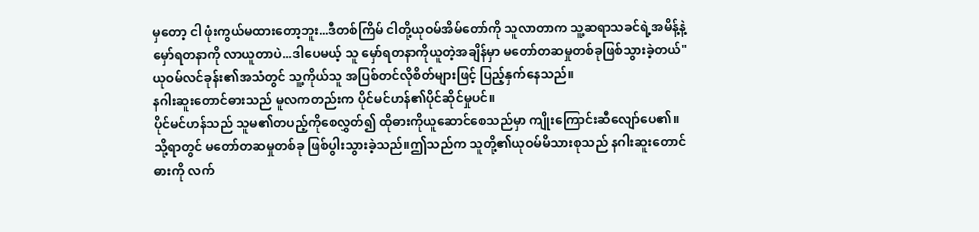မှတော့ ငါ ဖုံးကွယ်မထားတော့ဘူး...ဒီတစ်ကြိမ် ငါတို့ယုဝမ်အိမ်တော်ကို သူလာတာက သူ့ဆရာသခင်ရဲ့အမိန့်နဲ့ မှော်ရတနာကို လာယူတာပဲ...ဒါပေမယ့် သူ မှော်ရတနာကိုယူတဲ့အချိန်မှာ မတော်တဆမှုတစ်ခုဖြစ်သွားခဲ့တယ်"
ယုဝမ်လင်ခုန်း၏အသံတွင် သူ့ကိုယ်သူ အပြစ်တင်လိုစိတ်များဖြင့် ပြည့်နှက်နေသည်။
နဂါးဆူးတောင်ဓားသည် မူလကတည်းက ပိုင်မင်ဟန်၏ပိုင်ဆိုင်မှုပင်။
ပိုင်မင်ဟန်သည် သူမ၏တပည့်ကိုစေလွှတ်၍ ထိုဓားကိုယူဆောင်စေသည်မှာ ကျိုးကြောင်းဆီလျော်ပေ၏။
သို့ရာတွင် မတော်တဆမှုတစ်ခု ဖြစ်ပွါးသွားခဲ့သည်။ဤသည်က သူတို့၏ယုဝမ်မိသားစုသည် နဂါးဆူးတောင်ဓားကို လက်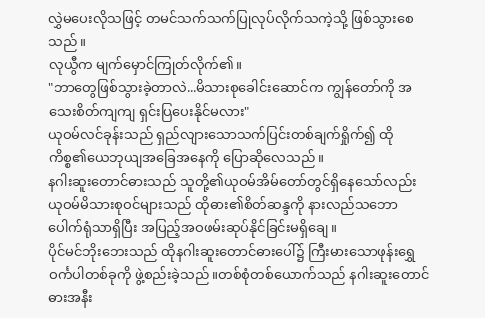လွှဲမပေးလိုသဖြင့် တမင်သက်သက်ပြုလုပ်လိုက်သကဲ့သို့ ဖြစ်သွားစေသည်။
လုယွီက မျက်မှောင်ကြုတ်လိုက်၏။
"ဘာတွေဖြစ်သွားခဲ့တာလဲ...မိသားစုခေါင်းဆောင်က ကျွန်တော်ကို အသေးစိတ်ကျကျ ရှင်းပြပေးနိုင်မလား"
ယုဝမ်လင်ခုန်းသည် ရှည်လျားသောသက်ပြင်းတစ်ချက်ရှိုက်၍ ထိုကိစ္စ၏ယေဘုယျအခြေအနေကို ပြောဆိုလေသည်။
နဂါးဆူးတောင်ဓားသည် သူတို့၏ယုဝမ်အိမ်တော်တွင်ရှိနေသော်လည်း ယုဝမ်မိသားစုဝင်များသည် ထိုဓား၏စိတ်ဆန္ဒကို နားလည်သဘောပေါက်ရုံသာရှိပြီး အပြည့်အဝဖမ်းဆုပ်နိုင်ခြင်းမရှိချေ။
ပိုင်မင်ဘိုးဘေးသည် ထိုနဂါးဆူးတောင်ဓားပေါ်၌ ကြီးမားသောဖုန်းရွှေဝင်္ကပါတစ်ခုကို ဖွဲ့စည်းခဲ့သည်။တစ်စုံတစ်ယောက်သည် နဂါးဆူးတောင်ဓားအနီး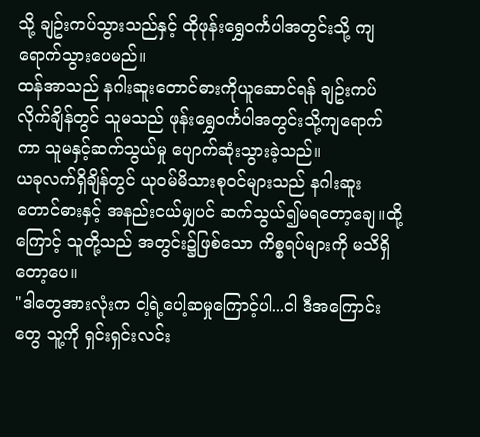သို့ ချဥ်းကပ်သွားသည်နှင့် ထိုဖုန်းရွှေဝင်္ကပါအတွင်းသို့ ကျရောက်သွားပေမည်။
ထန်အာသည် နဂါးဆူးတောင်ဓားကိုယူဆောင်ရန် ချဥ်းကပ်လိုက်ချိန်တွင် သူမသည် ဖုန်းရွှေဝင်္ကပါအတွင်းသို့ကျရောက်ကာ သူမနှင့်ဆက်သွယ်မှု ပျောက်ဆုံးသွားခဲ့သည်။
ယခုလက်ရှိချိန်တွင် ယုဝမ်မိသားစုဝင်များသည် နဂါးဆူးတောင်ဓားနှင့် အနည်းငယ်မျှပင် ဆက်သွယ်၍မရတော့ချေ။ထို့ကြောင့် သူတို့သည် အတွင်း၌ဖြစ်သော ကိစ္စရပ်များကို မသိရှိတော့ပေ။
"ဒါတွေအားလုံးက ငါ့ရဲ့ပေါ့ဆမှုကြောင့်ပါ...ငါ ဒီအကြောင်းတွေ သူ့ကို ရှင်းရှင်းလင်း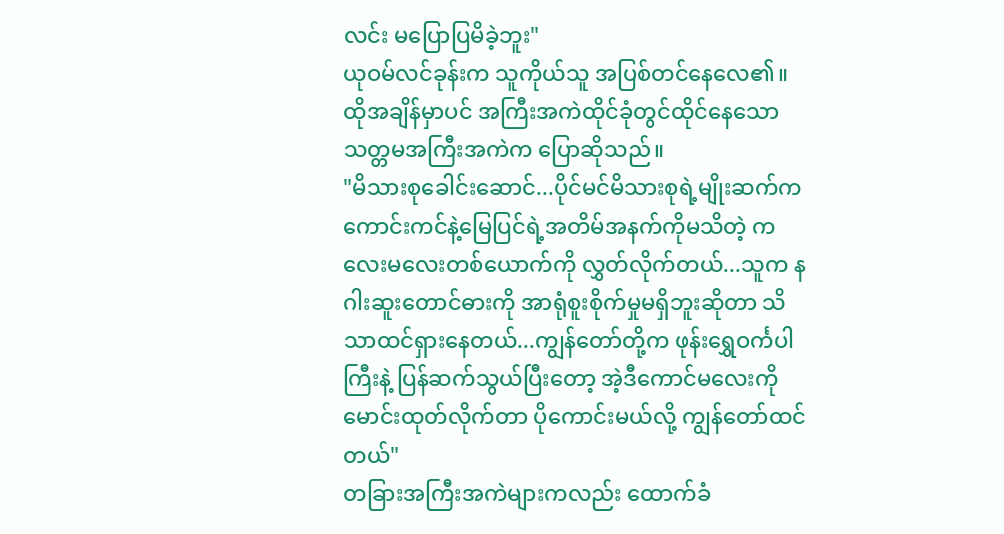လင်း မပြောပြမိခဲ့ဘူး"
ယုဝမ်လင်ခုန်းက သူကိုယ်သူ အပြစ်တင်နေလေ၏။
ထိုအချိန်မှာပင် အကြီးအကဲထိုင်ခုံတွင်ထိုင်နေသော သတ္တမအကြီးအကဲက ပြောဆိုသည်။
"မိသားစုခေါင်းဆောင်...ပိုင်မင်မိသားစုရဲ့မျိုးဆက်က ကောင်းကင်နဲ့မြေပြင်ရဲ့အတိမ်အနက်ကိုမသိတဲ့ ကလေးမလေးတစ်ယောက်ကို လွှတ်လိုက်တယ်...သူက နဂါးဆူးတောင်ဓားကို အာရုံစူးစိုက်မှုမရှိဘူးဆိုတာ သိသာထင်ရှားနေတယ်...ကျွန်တော်တို့က ဖုန်းရွှေဝင်္ကပါကြီးနဲ့ ပြန်ဆက်သွယ်ပြီးတော့ အဲ့ဒီကောင်မလေးကို မောင်းထုတ်လိုက်တာ ပိုကောင်းမယ်လို့ ကျွန်တော်ထင်တယ်"
တခြားအကြီးအကဲများကလည်း ထောက်ခံ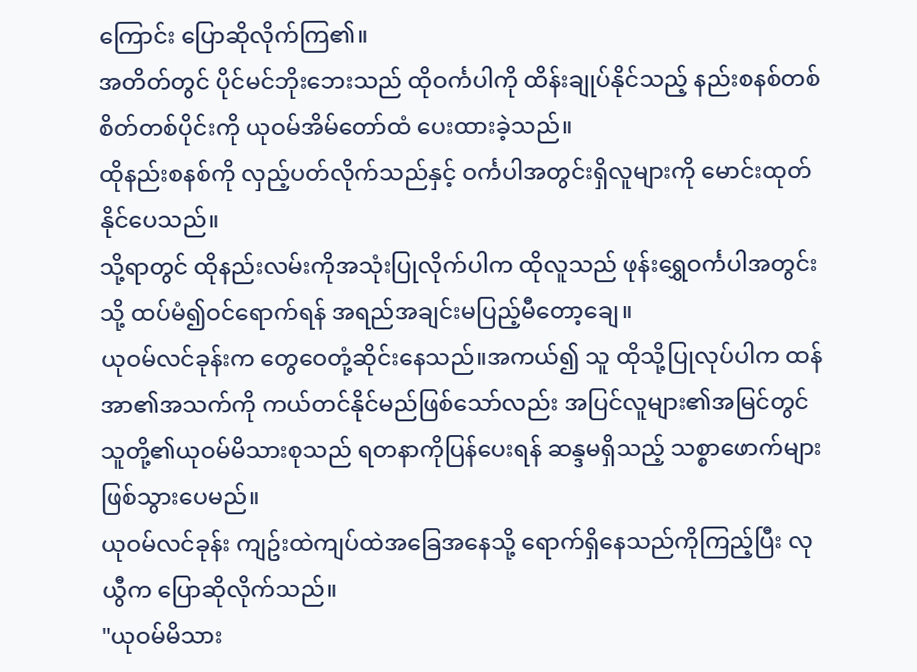ကြောင်း ပြောဆိုလိုက်ကြ၏။
အတိတ်တွင် ပိုင်မင်ဘိုးဘေးသည် ထိုဝင်္ကပါကို ထိန်းချုပ်နိုင်သည့် နည်းစနစ်တစ်စိတ်တစ်ပိုင်းကို ယုဝမ်အိမ်တော်ထံ ပေးထားခဲ့သည်။
ထိုနည်းစနစ်ကို လှည့်ပတ်လိုက်သည်နှင့် ဝင်္ကပါအတွင်းရှိလူများကို မောင်းထုတ်နိုင်ပေသည်။
သို့ရာတွင် ထိုနည်းလမ်းကိုအသုံးပြုလိုက်ပါက ထိုလူသည် ဖုန်းရွှေဝင်္ကပါအတွင်းသို့ ထပ်မံ၍ဝင်ရောက်ရန် အရည်အချင်းမပြည့်မီတော့ချေ။
ယုဝမ်လင်ခုန်းက တွေဝေတုံ့ဆိုင်းနေသည်။အကယ်၍ သူ ထိုသို့ပြုလုပ်ပါက ထန်အာ၏အသက်ကို ကယ်တင်နိုင်မည်ဖြစ်သော်လည်း အပြင်လူများ၏အမြင်တွင် သူတို့၏ယုဝမ်မိသားစုသည် ရတနာကိုပြန်ပေးရန် ဆန္ဒမရှိသည့် သစ္စာဖောက်များဖြစ်သွားပေမည်။
ယုဝမ်လင်ခုန်း ကျဥ်းထဲကျပ်ထဲအခြေအနေသို့ ရောက်ရှိနေသည်ကိုကြည့်ပြီး လုယွီက ပြောဆိုလိုက်သည်။
"ယုဝမ်မိသား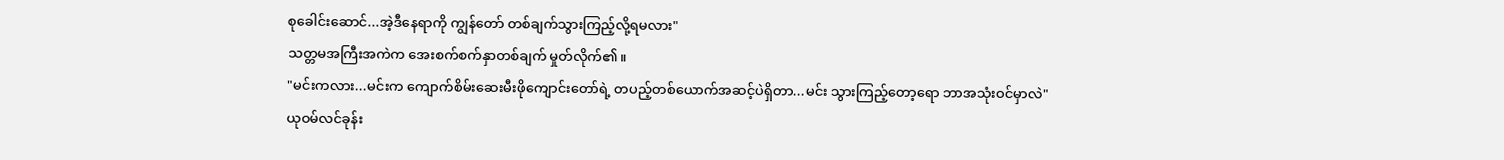စုခေါင်းဆောင်...အဲ့ဒီနေရာကို ကျွန်တော် တစ်ချက်သွားကြည့်လို့ရမလား"
သတ္တမအကြီးအကဲက အေးစက်စက်နှာတစ်ချက် မှုတ်လိုက်၏။
"မင်းကလား...မင်းက ကျောက်စိမ်းဆေးမီးဖိုကျောင်းတော်ရဲ့ တပည့်တစ်ယောက်အဆင့်ပဲရှိတာ...မင်း သွားကြည့်တော့ရော ဘာအသုံးဝင်မှာလဲ"
ယုဝမ်လင်ခုန်း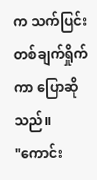က သက်ပြင်းတစ်ချက်ရှိုက်ကာ ပြောဆိုသည်။
"ကောင်း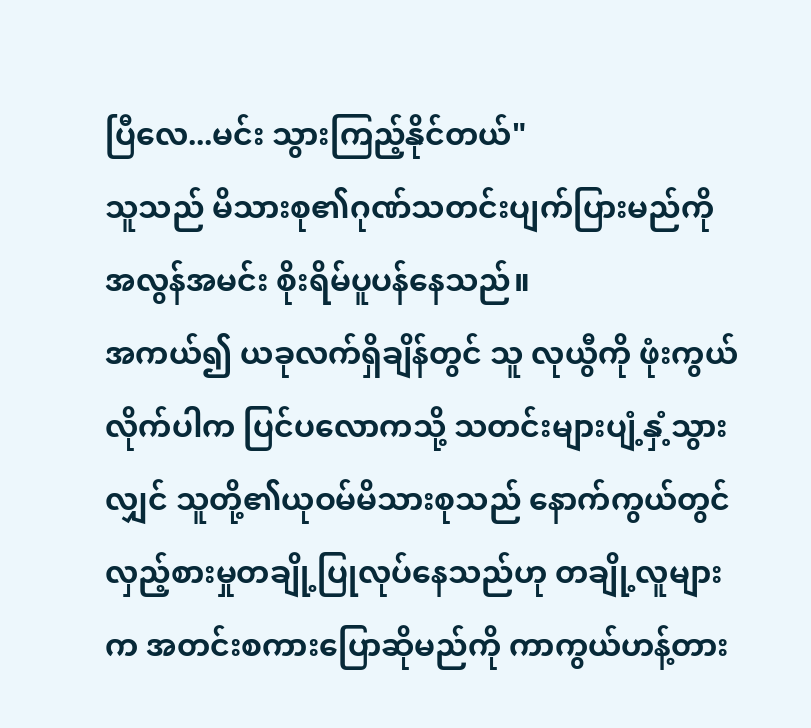ပြီလေ...မင်း သွားကြည့်နိုင်တယ်"
သူသည် မိသားစု၏ဂုဏ်သတင်းပျက်ပြားမည်ကို အလွန်အမင်း စိုးရိမ်ပူပန်နေသည်။
အကယ်၍ ယခုလက်ရှိချိန်တွင် သူ လုယွီကို ဖုံးကွယ်လိုက်ပါက ပြင်ပလောကသို့ သတင်းများပျံ့နှံ့သွားလျှင် သူတို့၏ယုဝမ်မိသားစုသည် နောက်ကွယ်တွင် လှည့်စားမှုတချို့ပြုလုပ်နေသည်ဟု တချို့လူများက အတင်းစကားပြောဆိုမည်ကို ကာကွယ်ဟန့်တား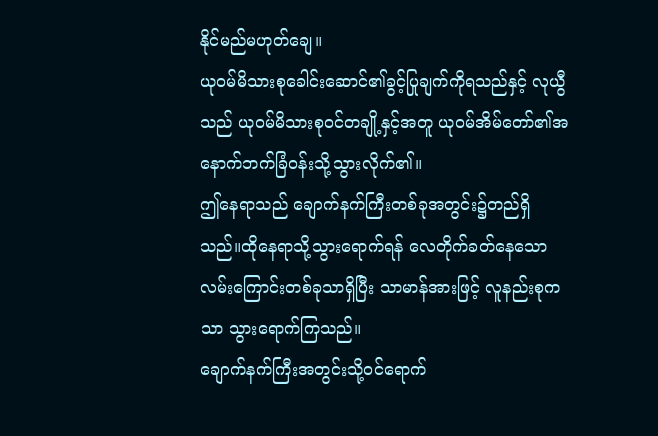နိုင်မည်မဟုတ်ချေ။
ယုဝမ်မိသားစုခေါင်းဆောင်၏ခွင့်ပြုချက်ကိုရသည်နှင့် လုယွီသည် ယုဝမ်မိသားစုဝင်တချို့နှင့်အတူ ယုဝမ်အိမ်တော်၏အနောက်ဘက်ခြံဝန်းသို့သွားလိုက်၏။
ဤနေရာသည် ချောက်နက်ကြီးတစ်ခုအတွင်း၌တည်ရှိသည်။ထိုနေရာသို့သွားရောက်ရန် လေတိုက်ခတ်နေသောလမ်းကြောင်းတစ်ခုသာရှိပြီး သာမာန်အားဖြင့် လူနည်းစုကသာ သွားရောက်ကြသည်။
ချောက်နက်ကြီးအတွင်းသို့ဝင်ရောက်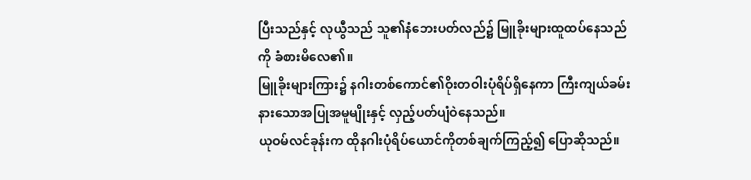ပြီးသည်နှင့် လုယွီသည် သူ၏နံဘေးပတ်လည်၌ မြူခိုးများထူထပ်နေသည်ကို ခံစားမိလေ၏။
မြူခိုးများကြား၌ နဂါးတစ်ကောင်၏ဝိုးတဝါးပုံရိပ်ရှိနေကာ ကြီးကျယ်ခမ်းနားသောအပြုအမူမျိုးနှင့် လှည့်ပတ်ပျံဝဲနေသည်။
ယုဝမ်လင်ခုန်းက ထိုနဂါးပုံရိပ်ယောင်ကိုတစ်ချက်ကြည့်၍ ပြောဆိုသည်။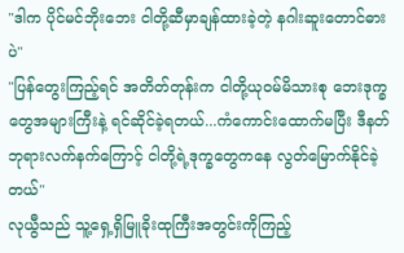"ဒါက ပိုင်မင်ဘိုးဘေး ငါတို့ဆီမှာချန်ထားခဲ့တဲ့ နဂါးဆူးတောင်ဓားပဲ"
"ပြန်တွေးကြည့်ရင် အတိတ်တုန်းက ငါတို့ယုဝမ်မိသားစု ဘေးဒုက္ခတွေအများကြီးနဲ့ ရင်ဆိုင်ခဲ့ရတယ်...ကံကောင်းထောက်မပြီး ဒီနတ်ဘုရားလက်နက်ကြောင့် ငါတို့ရဲ့ဒုက္ခတွေကနေ လွတ်မြောက်နိုင်ခဲ့တယ်"
လုယွီသည် သူ့ရှေ့ရှိမြူခိုးထုကြီးအတွင်းကိုကြည့်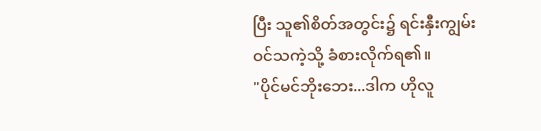ပြီး သူ၏စိတ်အတွင်း၌ ရင်းနှီးကျွမ်းဝင်သကဲ့သို့ ခံစားလိုက်ရ၏။
"ပိုင်မင်ဘိုးဘေး...ဒါက ဟိုလူ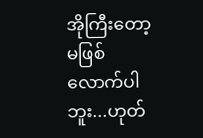အိုကြီးတော့ မဖြစ်လောက်ပါဘူး...ဟုတ်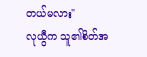တယ်မလား"
လုယွီက သူ၏စိတ်အ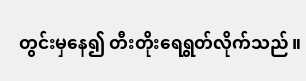တွင်းမှနေ၍ တီးတိုးရေရွတ်လိုက်သည်။